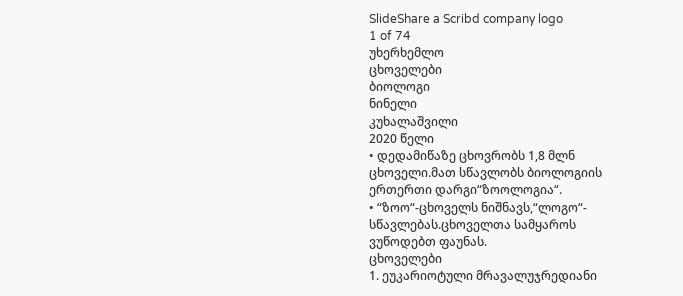SlideShare a Scribd company logo
1 of 74
უხერხემლო
ცხოველები
ბიოლოგი
ნინელი
კუხალაშვილი
2020 წელი
• დედამიწაზე ცხოვრობს 1,8 მლნ
ცხოველი.მათ სწავლობს ბიოლოგიის
ერთერთი დარგი“ზოოლოგია“.
• “ზოო“-ცხოველს ნიშნავს,“ლოგო“-
სწავლებას.ცხოველთა სამყაროს
ვუწოდებთ ფაუნას.
ცხოველები
1. ეუკარიოტული მრავალუჯრედიანი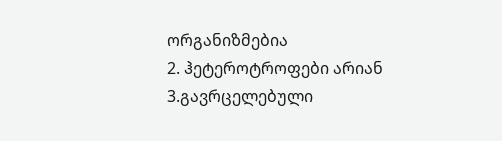ორგანიზმებია
2. ჰეტეროტროფები არიან
3.გავრცელებული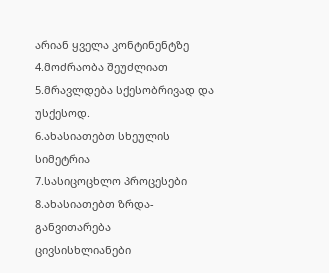არიან ყველა კონტინენტზე
4.მოძრაობა შეუძლიათ
5.მრავლდება სქესობრივად და უსქესოდ.
6.ახასიათებთ სხეულის სიმეტრია
7.სასიცოცხლო პროცესები
8.ახასიათებთ ზრდა-განვითარება
ცივსისხლიანები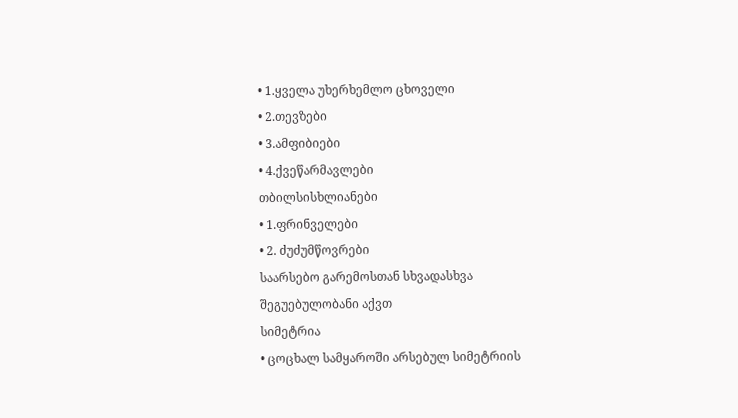• 1.ყველა უხერხემლო ცხოველი
• 2.თევზები
• 3.ამფიბიები
• 4.ქვეწარმავლები
თბილსისხლიანები
• 1.ფრინველები
• 2. ძუძუმწოვრები
საარსებო გარემოსთან სხვადასხვა
შეგუებულობანი აქვთ
სიმეტრია
• ცოცხალ სამყაროში არსებულ სიმეტრიის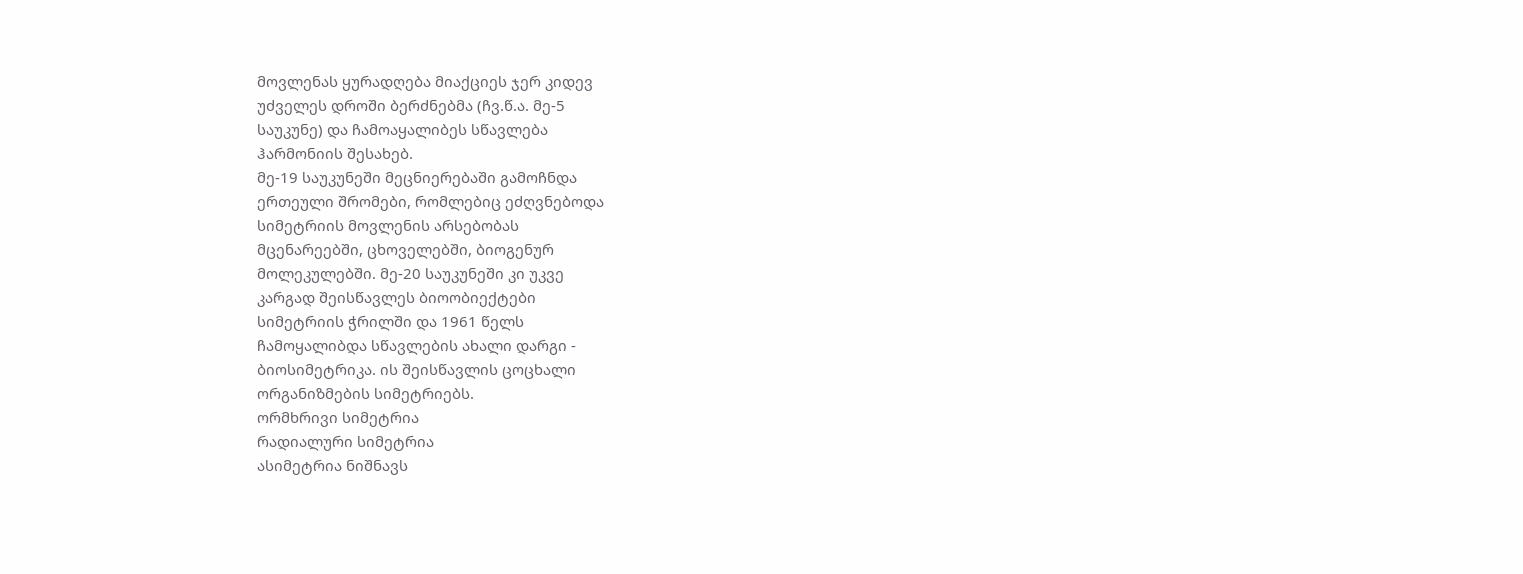მოვლენას ყურადღება მიაქციეს ჯერ კიდევ
უძველეს დროში ბერძნებმა (ჩვ.წ.ა. მე-5
საუკუნე) და ჩამოაყალიბეს სწავლება
ჰარმონიის შესახებ.
მე-19 საუკუნეში მეცნიერებაში გამოჩნდა
ერთეული შრომები, რომლებიც ეძღვნებოდა
სიმეტრიის მოვლენის არსებობას
მცენარეებში, ცხოველებში, ბიოგენურ
მოლეკულებში. მე-20 საუკუნეში კი უკვე
კარგად შეისწავლეს ბიოობიექტები
სიმეტრიის ჭრილში და 1961 წელს
ჩამოყალიბდა სწავლების ახალი დარგი -
ბიოსიმეტრიკა. ის შეისწავლის ცოცხალი
ორგანიზმების სიმეტრიებს.
ორმხრივი სიმეტრია
რადიალური სიმეტრია
ასიმეტრია ნიშნავს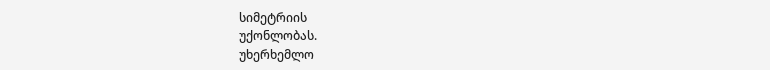სიმეტრიის
უქონლობას.
უხერხემლო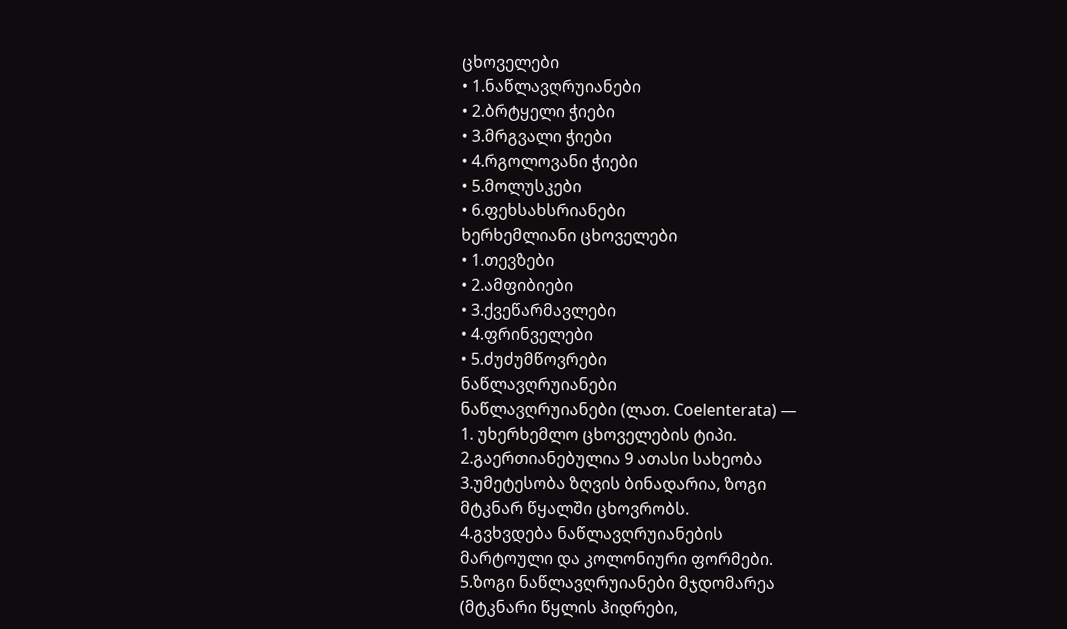ცხოველები
• 1.ნაწლავღრუიანები
• 2.ბრტყელი ჭიები
• 3.მრგვალი ჭიები
• 4.რგოლოვანი ჭიები
• 5.მოლუსკები
• 6.ფეხსახსრიანები
ხერხემლიანი ცხოველები
• 1.თევზები
• 2.ამფიბიები
• 3.ქვეწარმავლები
• 4.ფრინველები
• 5.ძუძუმწოვრები
ნაწლავღრუიანები
ნაწლავღრუიანები (ლათ. Coelenterata) —
1. უხერხემლო ცხოველების ტიპი.
2.გაერთიანებულია 9 ათასი სახეობა
3.უმეტესობა ზღვის ბინადარია, ზოგი
მტკნარ წყალში ცხოვრობს.
4.გვხვდება ნაწლავღრუიანების
მარტოული და კოლონიური ფორმები.
5.ზოგი ნაწლავღრუიანები მჯდომარეა
(მტკნარი წყლის ჰიდრები,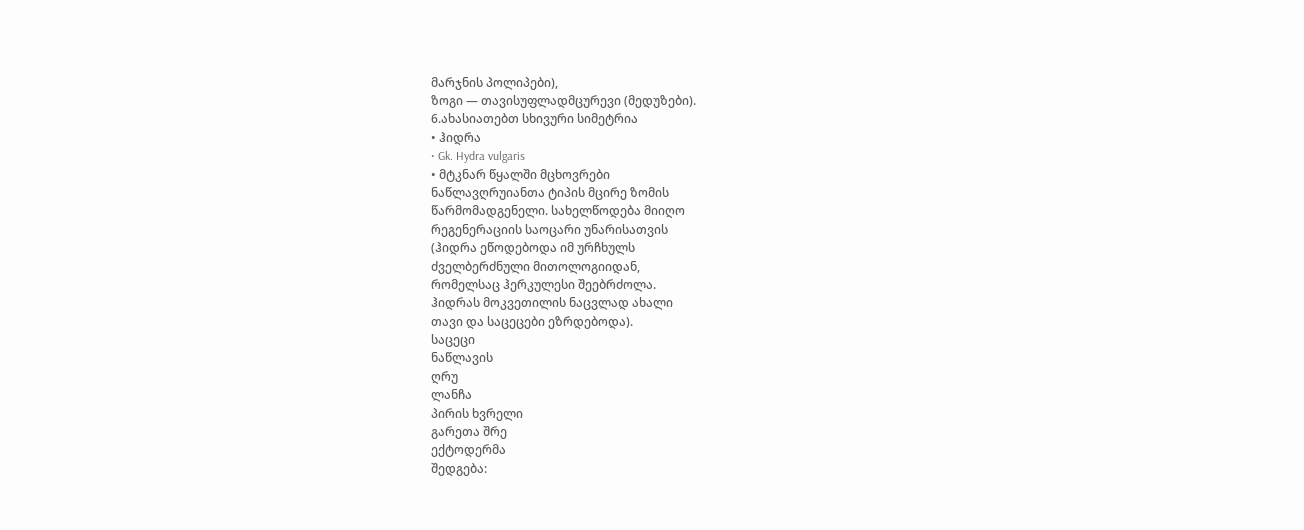მარჯნის პოლიპები),
ზოგი — თავისუფლადმცურევი (მედუზები).
6.ახასიათებთ სხივური სიმეტრია
• ჰიდრა
• Gk. Hydra vulgaris
• მტკნარ წყალში მცხოვრები
ნაწლავღრუიანთა ტიპის მცირე ზომის
წარმომადგენელი. სახელწოდება მიიღო
რეგენერაციის საოცარი უნარისათვის
(ჰიდრა ეწოდებოდა იმ ურჩხულს
ძველბერძნული მითოლოგიიდან,
რომელსაც ჰერკულესი შეებრძოლა.
ჰიდრას მოკვეთილის ნაცვლად ახალი
თავი და საცეცები ეზრდებოდა).
საცეცი
ნაწლავის
ღრუ
ლანჩა
პირის ხვრელი
გარეთა შრე
ექტოდერმა
შედგება: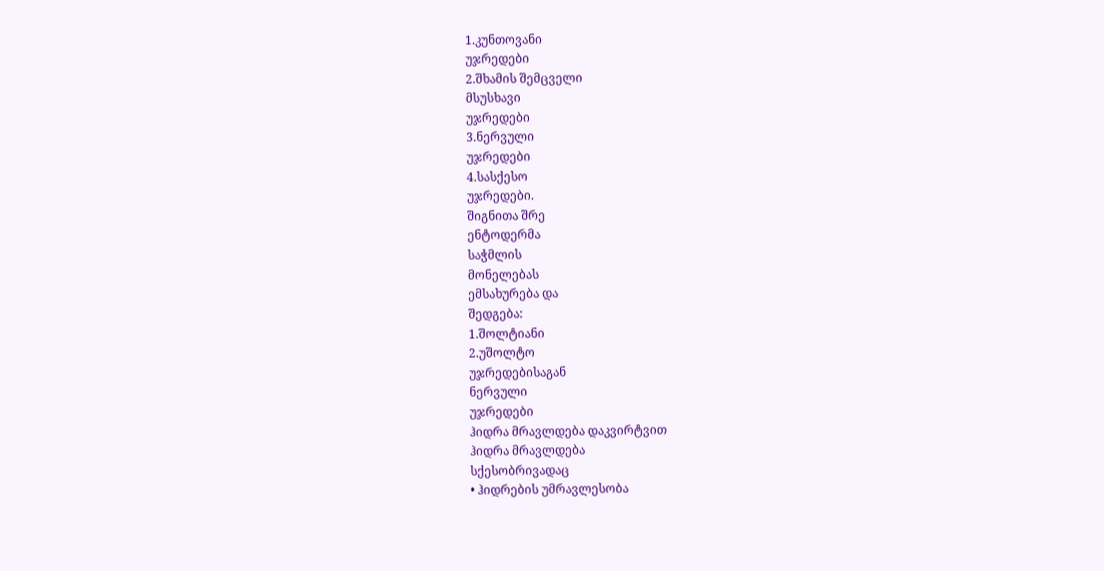1.კუნთოვანი
უჯრედები
2.შხამის შემცველი
მსუსხავი
უჯრედები
3.ნერვული
უჯრედები
4.სასქესო
უჯრედები.
შიგნითა შრე
ენტოდერმა
საჭმლის
მონელებას
ემსახურება და
შედგება:
1.შოლტიანი
2.უშოლტო
უჯრედებისაგან
ნერვული
უჯრედები
ჰიდრა მრავლდება დაკვირტვით
ჰიდრა მრავლდება
სქესობრივადაც
• ჰიდრების უმრავლესობა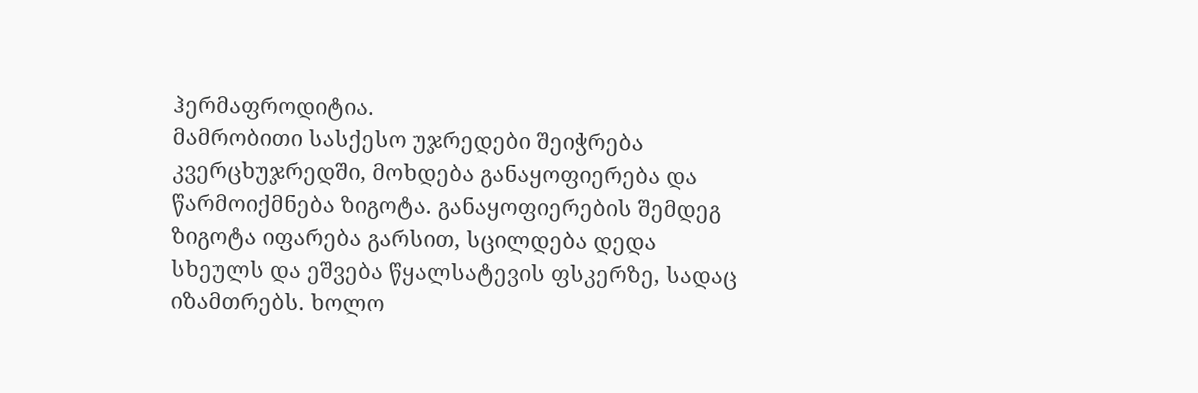ჰერმაფროდიტია.
მამრობითი სასქესო უჯრედები შეიჭრება
კვერცხუჯრედში, მოხდება განაყოფიერება და
წარმოიქმნება ზიგოტა. განაყოფიერების შემდეგ
ზიგოტა იფარება გარსით, სცილდება დედა
სხეულს და ეშვება წყალსატევის ფსკერზე, სადაც
იზამთრებს. ხოლო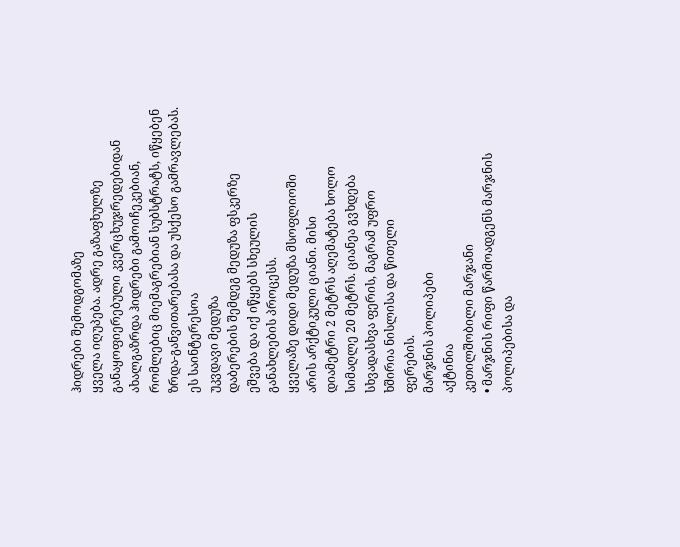ჰიდრები შემოდგომაზე
ყველა იღუპება. ადრე გაზაფხულზე
განაყოფიერებული კვერცხუჯრედებიდან
ახალგაზრდა ჰიდრები გამოიჩეკებიან,
რომლებიც მიემაგრებიან სუბსტრატს, იწყებენ
ზრდა-განვითარებასა და უსქესო გამრავლებას.
ეს საინტერესოა
უკვდავი მედუზა
დაბერების შემდეგ მედუზა ფსკერზე
ეშვება და იქ იწყებს სხეულის
განახლების პროცესს.
ყველაზე დიდი მედუზა მსოფლიოში
არის არქტიკული ციანი. მისი
დიამეტრი 2 მეტრს აღემატება ხოლო
სიმაღლე 20 მეტრს. ციანეა გვხდება
სხვადასხვა ფერის, მაგრამ უფრო
ხშირია ნისლისა და წითელი
ფერების.
მარჯნის პოლიპები
აქტინია
კეთილშობილი მარჯანი
• მარჯნის რიფი წარმოადგენს მარჯნის
პოლიპებისა და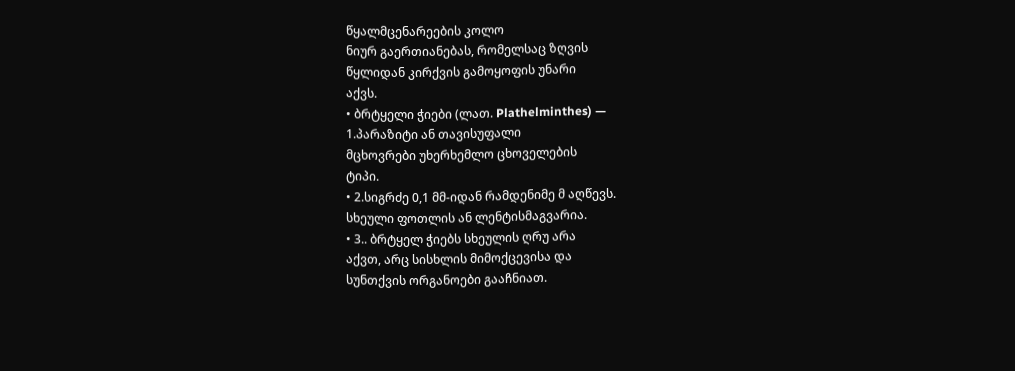წყალმცენარეების კოლო
ნიურ გაერთიანებას, რომელსაც ზღვის
წყლიდან კირქვის გამოყოფის უნარი
აქვს.
• ბრტყელი ჭიები (ლათ. Plathelminthes) —
1.პარაზიტი ან თავისუფალი
მცხოვრები უხერხემლო ცხოველების
ტიპი.
• 2.სიგრძე 0,1 მმ-იდან რამდენიმე მ აღწევს.
სხეული ფოთლის ან ლენტისმაგვარია.
• 3.. ბრტყელ ჭიებს სხეულის ღრუ არა
აქვთ, არც სისხლის მიმოქცევისა და
სუნთქვის ორგანოები გააჩნიათ.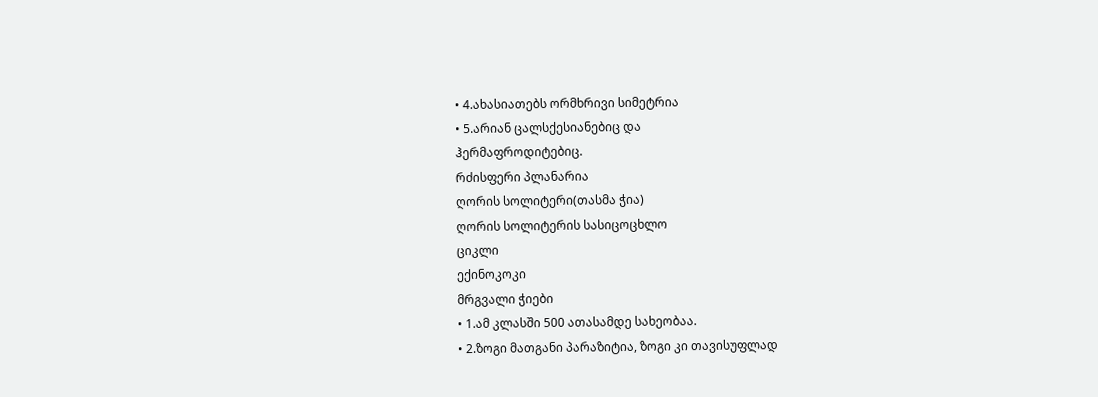• 4.ახასიათებს ორმხრივი სიმეტრია
• 5.არიან ცალსქესიანებიც და
ჰერმაფროდიტებიც.
რძისფერი პლანარია
ღორის სოლიტერი(თასმა ჭია)
ღორის სოლიტერის სასიცოცხლო
ციკლი
ექინოკოკი
მრგვალი ჭიები
• 1.ამ კლასში 500 ათასამდე სახეობაა.
• 2.ზოგი მათგანი პარაზიტია, ზოგი კი თავისუფლად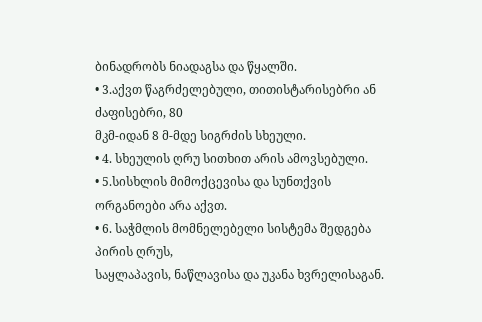ბინადრობს ნიადაგსა და წყალში.
• 3.აქვთ წაგრძელებული, თითისტარისებრი ან ძაფისებრი, 80
მკმ-იდან 8 მ-მდე სიგრძის სხეული.
• 4. სხეულის ღრუ სითხით არის ამოვსებული.
• 5.სისხლის მიმოქცევისა და სუნთქვის ორგანოები არა აქვთ.
• 6. საჭმლის მომნელებელი სისტემა შედგება პირის ღრუს,
საყლაპავის, ნაწლავისა და უკანა ხვრელისაგან.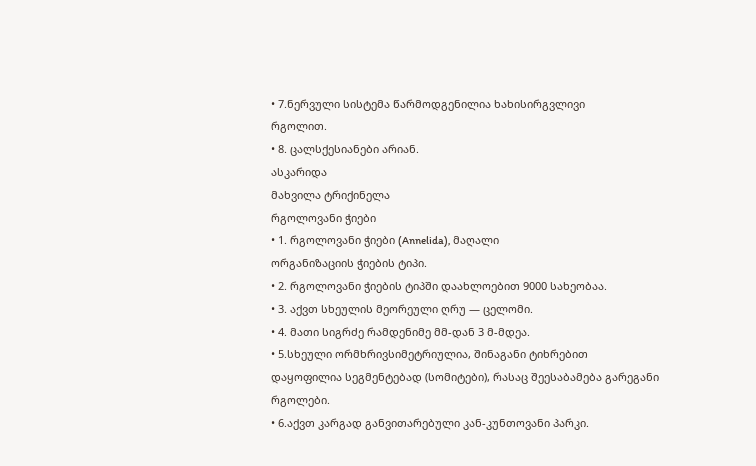• 7.ნერვული სისტემა წარმოდგენილია ხახისირგვლივი
რგოლით.
• 8. ცალსქესიანები არიან.
ასკარიდა
მახვილა ტრიქინელა
რგოლოვანი ჭიები
• 1. რგოლოვანი ჭიები (Annelida), მაღალი
ორგანიზაციის ჭიების ტიპი.
• 2. რგოლოვანი ჭიების ტიპში დაახლოებით 9000 სახეობაა.
• 3. აქვთ სხეულის მეორეული ღრუ — ცელომი.
• 4. მათი სიგრძე რამდენიმე მმ-დან 3 მ-მდეა.
• 5.სხეული ორმხრივსიმეტრიულია, შინაგანი ტიხრებით
დაყოფილია სეგმენტებად (სომიტები), რასაც შეესაბამება გარეგანი
რგოლები.
• 6.აქვთ კარგად განვითარებული კან-კუნთოვანი პარკი.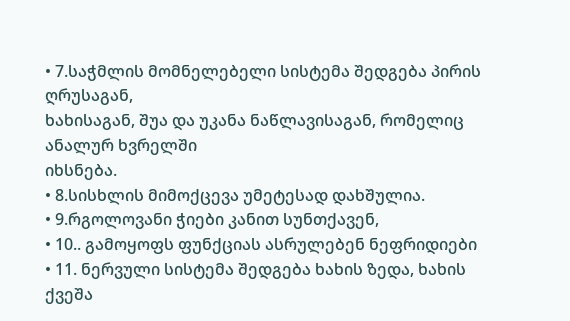• 7.საჭმლის მომნელებელი სისტემა შედგება პირის ღრუსაგან,
ხახისაგან, შუა და უკანა ნაწლავისაგან, რომელიც ანალურ ხვრელში
იხსნება.
• 8.სისხლის მიმოქცევა უმეტესად დახშულია.
• 9.რგოლოვანი ჭიები კანით სუნთქავენ,
• 10.. გამოყოფს ფუნქციას ასრულებენ ნეფრიდიები
• 11. ნერვული სისტემა შედგება ხახის ზედა, ხახის ქვეშა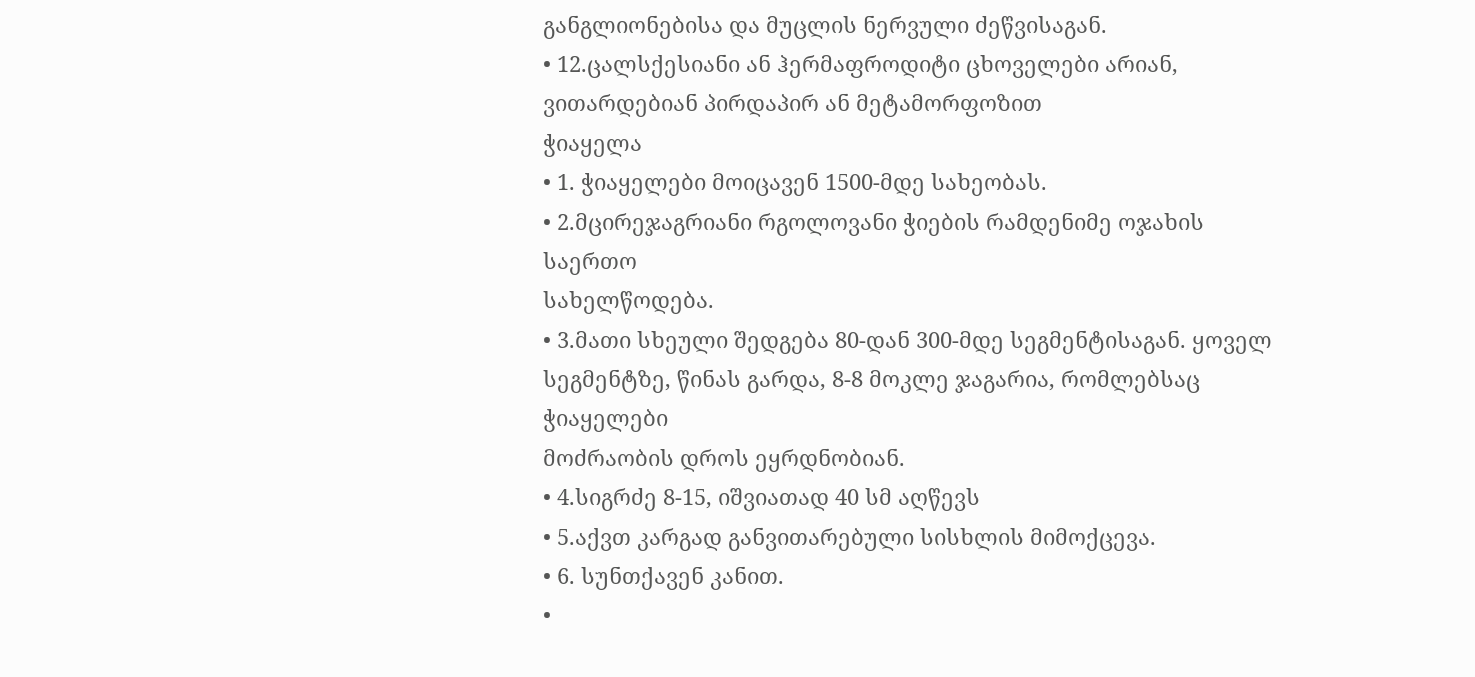განგლიონებისა და მუცლის ნერვული ძეწვისაგან.
• 12.ცალსქესიანი ან ჰერმაფროდიტი ცხოველები არიან,
ვითარდებიან პირდაპირ ან მეტამორფოზით
ჭიაყელა
• 1. ჭიაყელები მოიცავენ 1500-მდე სახეობას.
• 2.მცირეჯაგრიანი რგოლოვანი ჭიების რამდენიმე ოჯახის საერთო
სახელწოდება.
• 3.მათი სხეული შედგება 80-დან 300-მდე სეგმენტისაგან. ყოველ
სეგმენტზე, წინას გარდა, 8-8 მოკლე ჯაგარია, რომლებსაც ჭიაყელები
მოძრაობის დროს ეყრდნობიან.
• 4.სიგრძე 8-15, იშვიათად 40 სმ აღწევს
• 5.აქვთ კარგად განვითარებული სისხლის მიმოქცევა.
• 6. სუნთქავენ კანით.
•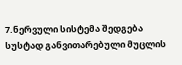7.ნერვული სისტემა შედგება სუსტად განვითარებული მუცლის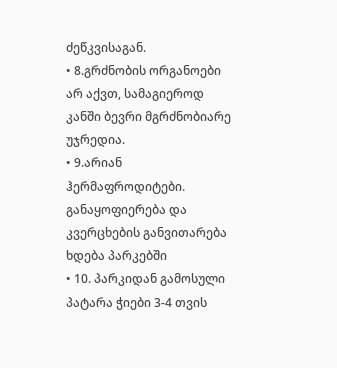ძეწკვისაგან.
• 8.გრძნობის ორგანოები არ აქვთ, სამაგიეროდ კანში ბევრი მგრძნობიარე
უჯრედია.
• 9.არიან ჰერმაფროდიტები. განაყოფიერება და კვერცხების განვითარება
ხდება პარკებში
• 10. პარკიდან გამოსული პატარა ჭიები 3-4 თვის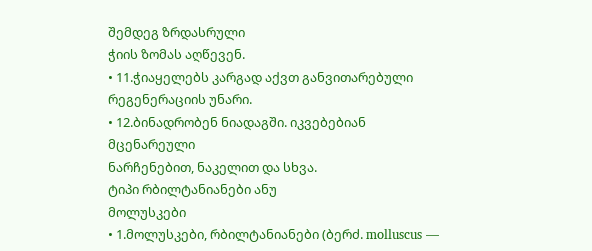შემდეგ ზრდასრული
ჭიის ზომას აღწევენ.
• 11.ჭიაყელებს კარგად აქვთ განვითარებული რეგენერაციის უნარი.
• 12.ბინადრობენ ნიადაგში. იკვებებიან მცენარეული
ნარჩენებით, ნაკელით და სხვა.
ტიპი რბილტანიანები ანუ
მოლუსკები
• 1.მოლუსკები, რბილტანიანები (ბერძ. molluscus —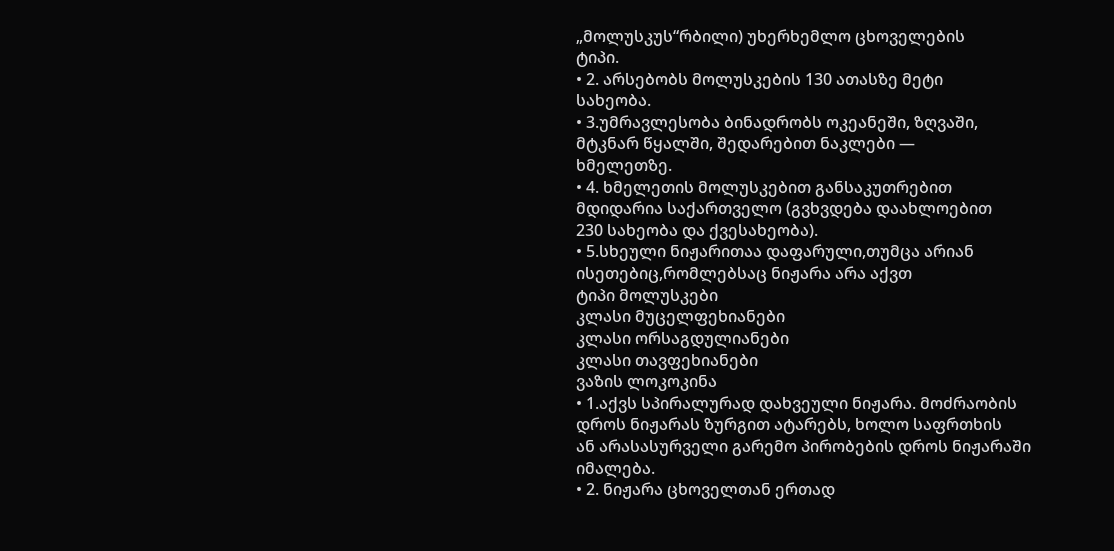„მოლუსკუს“რბილი) უხერხემლო ცხოველების
ტიპი.
• 2. არსებობს მოლუსკების 130 ათასზე მეტი
სახეობა.
• 3.უმრავლესობა ბინადრობს ოკეანეში, ზღვაში,
მტკნარ წყალში, შედარებით ნაკლები —
ხმელეთზე.
• 4. ხმელეთის მოლუსკებით განსაკუთრებით
მდიდარია საქართველო (გვხვდება დაახლოებით
230 სახეობა და ქვესახეობა).
• 5.სხეული ნიჟარითაა დაფარული,თუმცა არიან
ისეთებიც,რომლებსაც ნიჟარა არა აქვთ
ტიპი მოლუსკები
კლასი მუცელფეხიანები
კლასი ორსაგდულიანები
კლასი თავფეხიანები
ვაზის ლოკოკინა
• 1.აქვს სპირალურად დახვეული ნიჟარა. მოძრაობის
დროს ნიჟარას ზურგით ატარებს, ხოლო საფრთხის
ან არასასურველი გარემო პირობების დროს ნიჟარაში
იმალება.
• 2. ნიჟარა ცხოველთან ერთად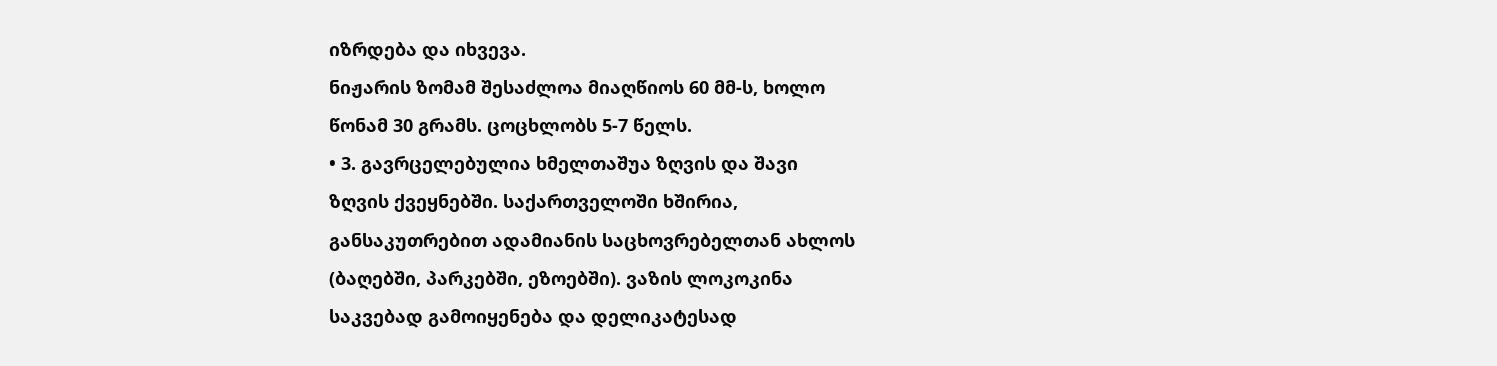იზრდება და იხვევა.
ნიჟარის ზომამ შესაძლოა მიაღწიოს 60 მმ-ს, ხოლო
წონამ 30 გრამს. ცოცხლობს 5-7 წელს.
• 3. გავრცელებულია ხმელთაშუა ზღვის და შავი
ზღვის ქვეყნებში. საქართველოში ხშირია,
განსაკუთრებით ადამიანის საცხოვრებელთან ახლოს
(ბაღებში, პარკებში, ეზოებში). ვაზის ლოკოკინა
საკვებად გამოიყენება და დელიკატესად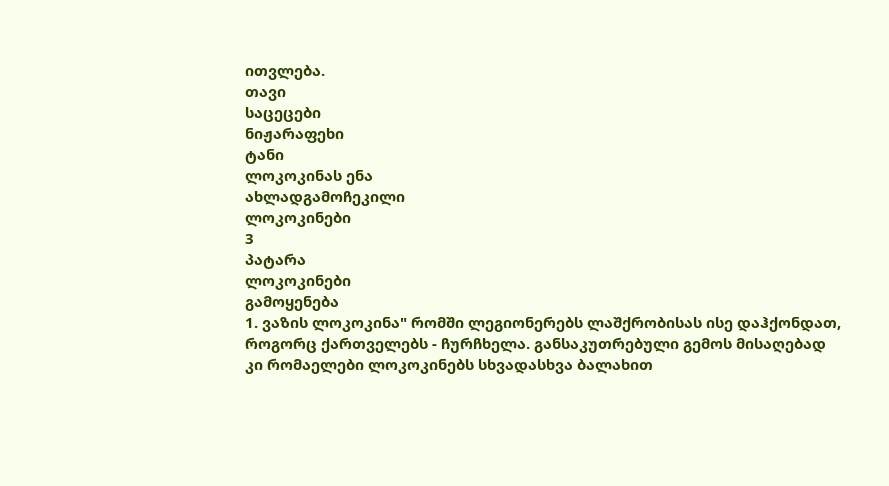ითვლება.
თავი
საცეცები
ნიჟარაფეხი
ტანი
ლოკოკინას ენა
ახლადგამოჩეკილი
ლოკოკინები
3
პატარა
ლოკოკინები
გამოყენება
1. ვაზის ლოკოკინა" რომში ლეგიონერებს ლაშქრობისას ისე დაჰქონდათ,
როგორც ქართველებს - ჩურჩხელა. განსაკუთრებული გემოს მისაღებად
კი რომაელები ლოკოკინებს სხვადასხვა ბალახით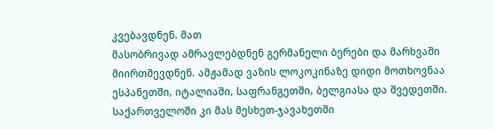კვებავდნენ. მათ
მასობრივად ამრავლებდნენ გერმანელი ბერები და მარხვაში
მიირთმევდნენ. ამჟამად ვაზის ლოკოკინაზე დიდი მოთხოვნაა
ესპანეთში, იტალიაში, საფრანგეთში, ბელგიასა და შვედეთში.
საქართველოში კი მას მესხეთ-ჯავახეთში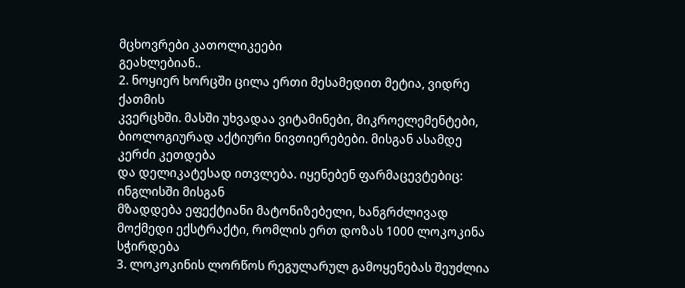მცხოვრები კათოლიკეები
გეახლებიან..
2. ნოყიერ ხორცში ცილა ერთი მესამედით მეტია, ვიდრე ქათმის
კვერცხში. მასში უხვადაა ვიტამინები, მიკროელემენტები,
ბიოლოგიურად აქტიური ნივთიერებები. მისგან ასამდე კერძი კეთდება
და დელიკატესად ითვლება. იყენებენ ფარმაცევტებიც: ინგლისში მისგან
მზადდება ეფექტიანი მატონიზებელი, ხანგრძლივად
მოქმედი ექსტრაქტი, რომლის ერთ დოზას 1000 ლოკოკინა სჭირდება
3. ლოკოკინის ლორწოს რეგულარულ გამოყენებას შეუძლია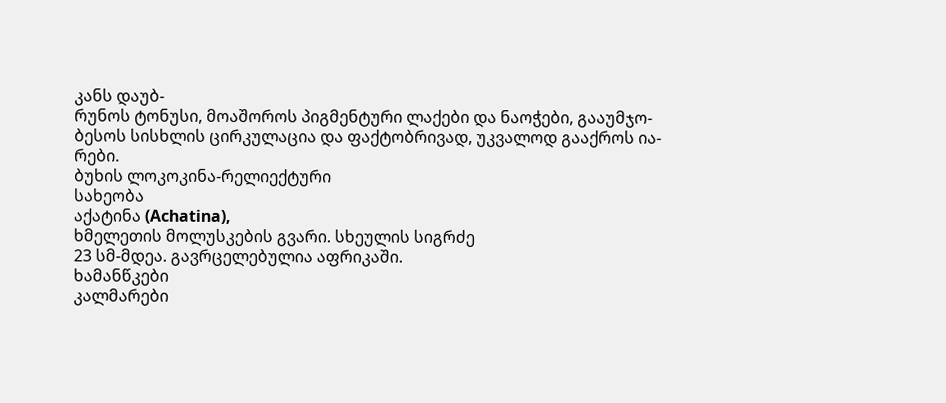კანს დაუბ-
რუნოს ტონუსი, მოაშოროს პიგმენტური ლაქები და ნაოჭები, გააუმჯო-
ბესოს სისხლის ცირკულაცია და ფაქტობრივად, უკვალოდ გააქროს ია-
რები.
ბუხის ლოკოკინა-რელიექტური
სახეობა
აქატინა (Achatina),
ხმელეთის მოლუსკების გვარი. სხეულის სიგრძე
23 სმ-მდეა. გავრცელებულია აფრიკაში.
ხამანწკები
კალმარები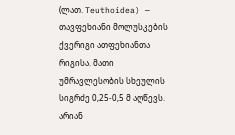(ლათ. Teuthoidea) — თავფეხიანი მოლუსკების ქვერიგი ათფეხიანთა
რიგისა. მათი უმრავლესობის სხეულის სიგრძე 0,25-0,5 მ აღწევს. არიან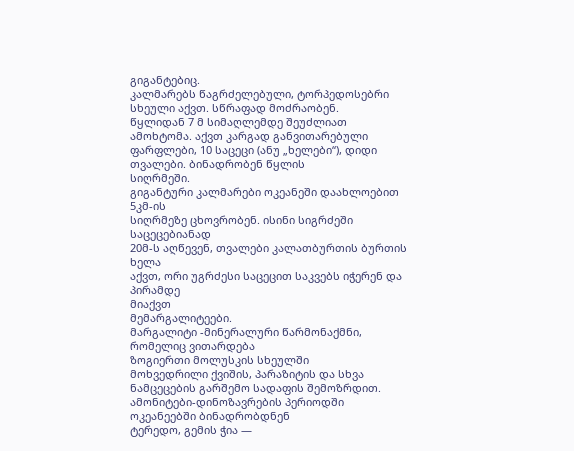გიგანტებიც.
კალმარებს წაგრძელებული, ტორპედოსებრი სხეული აქვთ. სწრაფად მოძრაობენ.
წყლიდან 7 მ სიმაღლემდე შეუძლიათ ამოხტომა. აქვთ კარგად განვითარებული
ფარფლები, 10 საცეცი (ანუ „ხელები“), დიდი თვალები. ბინადრობენ წყლის
სიღრმეში.
გიგანტური კალმარები ოკეანეში დაახლოებით 5კმ-ის
სიღრმეზე ცხოვრობენ. ისინი სიგრძეში საცეცებიანად
20მ-ს აღწევენ, თვალები კალათბურთის ბურთის ხელა
აქვთ, ორი უგრძესი საცეცით საკვებს იჭერენ და პირამდე
მიაქვთ
მემარგალიტეები.
მარგალიტი -მინერალური წარმონაქმნი,
რომელიც ვითარდება
ზოგიერთი მოლუსკის სხეულში
მოხვედრილი ქვიშის, პარაზიტის და სხვა
ნამცეცების გარშემო სადაფის შემოზრდით.
ამონიტები-დინოზავრების პერიოდში
ოკეანეებში ბინადრობდნენ
ტერედო, გემის ჭია —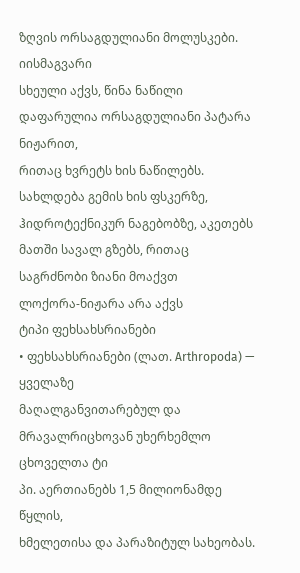ზღვის ორსაგდულიანი მოლუსკები. იისმაგვარი
სხეული აქვს, წინა ნაწილი დაფარულია ორსაგდულიანი პატარა ნიჟარით,
რითაც ხვრეტს ხის ნაწილებს. სახლდება გემის ხის ფსკერზე,
ჰიდროტექნიკურ ნაგებობზე, აკეთებს მათში სავალ გზებს, რითაც
საგრძნობი ზიანი მოაქვთ
ლოქორა-ნიჟარა არა აქვს
ტიპი ფეხსახსრიანები
• ფეხსახსრიანები (ლათ. Arthropoda) — ყველაზე
მაღალგანვითარებულ და
მრავალრიცხოვან უხერხემლო ცხოველთა ტი
პი. აერთიანებს 1,5 მილიონამდე წყლის,
ხმელეთისა და პარაზიტულ სახეობას.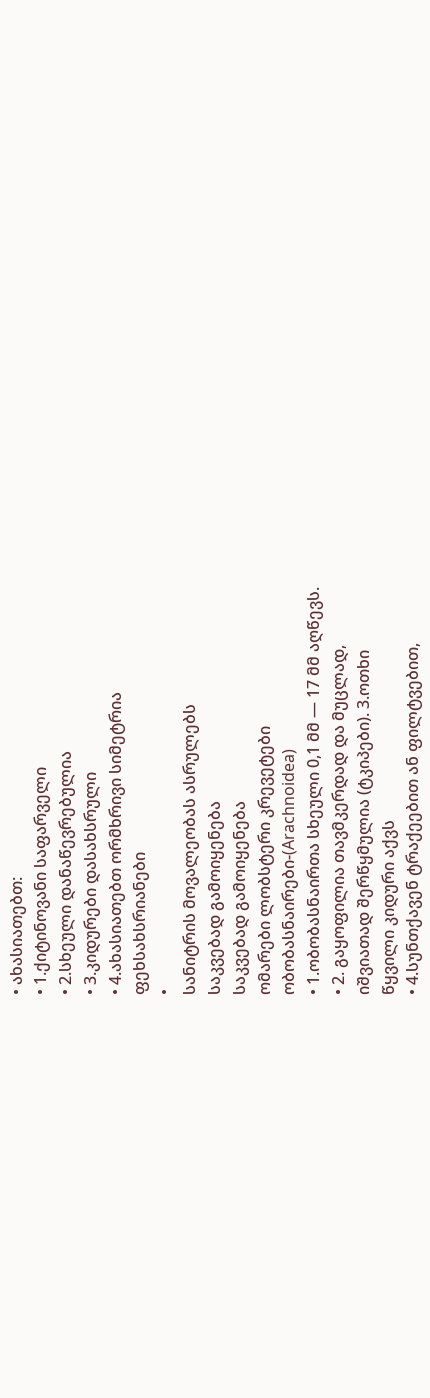• ახასიათებთ:
• 1.ქიტინოვანი საფარველი
• 2.სხეული დანაწევრებულია
• 3.კიდურები დასახსრული
• 4.ახასიათებთ ორმხრივი სიმეტრია
ფეხსახსრიანები
•
სანიტრის მოვალეობას ასრულებს
საკვებად გამოიყენება
საკვებად გამოიყენება
ომარები ლობსტერი კრევეტები
ობობასნაირები-(Arachnoidea)
• 1.ობობასნაირთა სხეული 0,1 მმ — 17 მმ აღწევს.
• 2. გაყოფილია თავმკერდად და მუცლად,
იშვიათად შერწყმულია (ტკიპები). 3.ოთხი
წყვილი კიდური აქვს
• 4.სუნთქავენ ტრაქეებით ან ფილტვებით,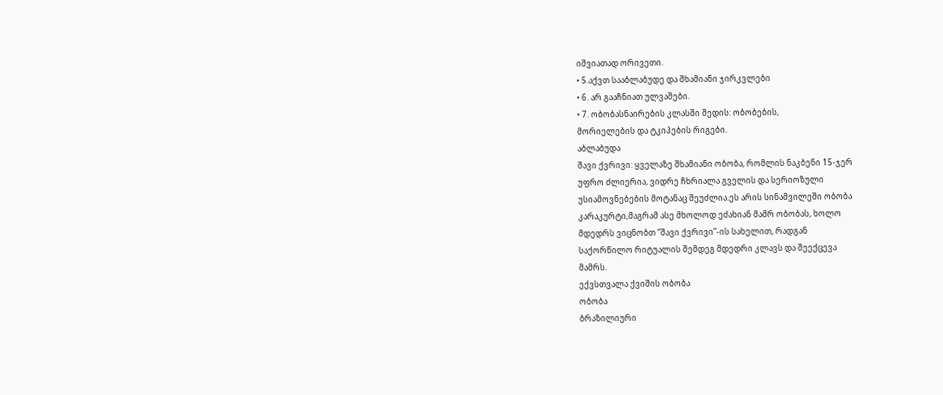იშვიათად ორივეთი.
• 5.აქვთ სააბლაბუდე და შხამიანი ჯირკვლები
• 6. არ გააჩნიათ ულვაშები.
• 7. ობობასნაირების კლასში შედის: ობობების,
მორიელების და ტკიპების რიგები.
აბლაბუდა
შავი ქვრივი: ყველაზე შხამიანი ობობა, რომლის ნაკბენი 15-ჯერ
უფრო ძლიერია, ვიდრე ჩხრიალა გველის და სერიოზული
უსიამოვნებების მოტანაც შეუძლია.ეს არის სინამვილეში ობობა
კარაკურტი,მაგრამ ასე მხოლოდ ეძახიან მამრ ობობას, ხოლო
მდედრს ვიცნობთ “შავი ქვრივი”-ის სახელით, რადგან
საქორწილო რიტუალის შემდეგ მდედრი კლავს და შეექცევა
მამრს.
ექვსთვალა ქვიშის ობობა
ობობა
ბრაზილიური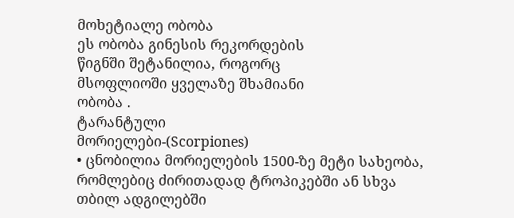მოხეტიალე ობობა
ეს ობობა გინესის რეკორდების
წიგნში შეტანილია, როგორც
მსოფლიოში ყველაზე შხამიანი
ობობა .
ტარანტული
მორიელები-(Scorpiones)
• ცნობილია მორიელების 1500-ზე მეტი სახეობა,
რომლებიც ძირითადად ტროპიკებში ან სხვა
თბილ ადგილებში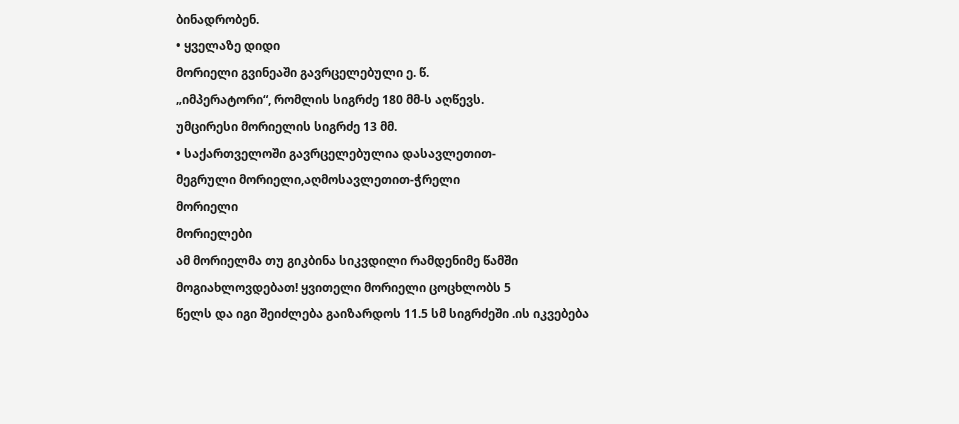ბინადრობენ.
• ყველაზე დიდი
მორიელი გვინეაში გავრცელებული ე. წ.
„იმპერატორი“, რომლის სიგრძე 180 მმ-ს აღწევს.
უმცირესი მორიელის სიგრძე 13 მმ.
• საქართველოში გავრცელებულია დასავლეთით-
მეგრული მორიელი,აღმოსავლეთით-ჭრელი
მორიელი
მორიელები
ამ მორიელმა თუ გიკბინა სიკვდილი რამდენიმე წამში
მოგიახლოვდებათ! ყვითელი მორიელი ცოცხლობს 5
წელს და იგი შეიძლება გაიზარდოს 11.5 სმ სიგრძეში .ის იკვებება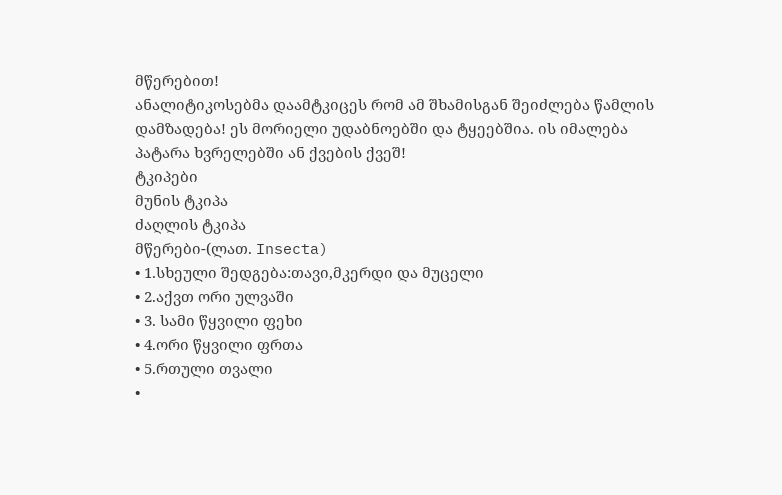მწერებით!
ანალიტიკოსებმა დაამტკიცეს რომ ამ შხამისგან შეიძლება წამლის
დამზადება! ეს მორიელი უდაბნოებში და ტყეებშია. ის იმალება
პატარა ხვრელებში ან ქვების ქვეშ!
ტკიპები
მუნის ტკიპა
ძაღლის ტკიპა
მწერები-(ლათ. Insecta)
• 1.სხეული შედგება:თავი,მკერდი და მუცელი
• 2.აქვთ ორი ულვაში
• 3. სამი წყვილი ფეხი
• 4.ორი წყვილი ფრთა
• 5.რთული თვალი
•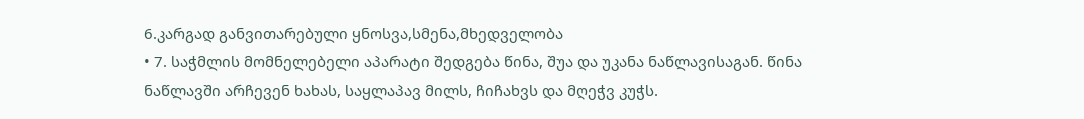6.კარგად განვითარებული ყნოსვა,სმენა,მხედველობა
• 7. საჭმლის მომნელებელი აპარატი შედგება წინა, შუა და უკანა ნაწლავისაგან. წინა
ნაწლავში არჩევენ ხახას, საყლაპავ მილს, ჩიჩახვს და მღეჭვ კუჭს.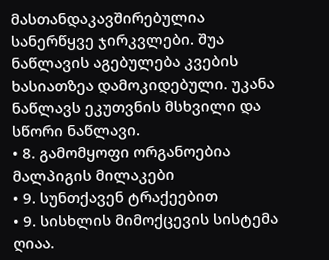მასთანდაკავშირებულია სანერწყვე ჯირკვლები. შუა ნაწლავის აგებულება კვების
ხასიათზეა დამოკიდებული. უკანა ნაწლავს ეკუთვნის მსხვილი და სწორი ნაწლავი.
• 8. გამომყოფი ორგანოებია მალპიგის მილაკები
• 9. სუნთქავენ ტრაქეებით
• 9. სისხლის მიმოქცევის სისტემა ღიაა.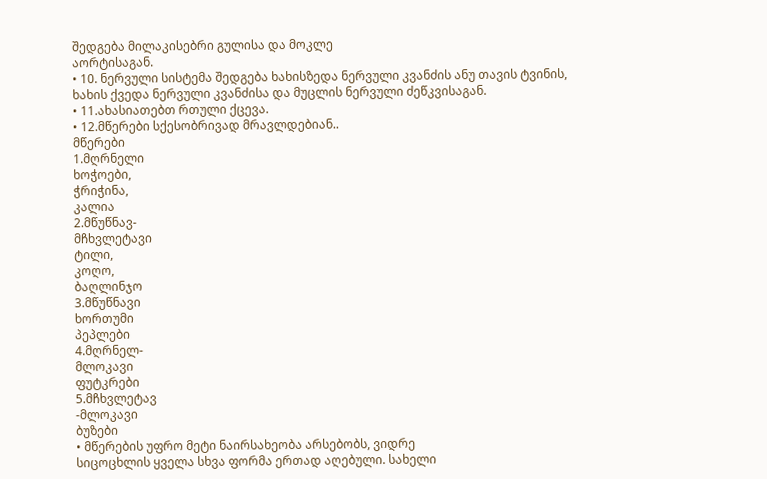შედგება მილაკისებრი გულისა და მოკლე
აორტისაგან.
• 10. ნერვული სისტემა შედგება ხახისზედა ნერვული კვანძის ანუ თავის ტვინის,
ხახის ქვედა ნერვული კვანძისა და მუცლის ნერვული ძეწკვისაგან.
• 11.ახასიათებთ რთული ქცევა.
• 12.მწერები სქესობრივად მრავლდებიან..
მწერები
1.მღრნელი
ხოჭოები,
ჭრიჭინა,
კალია
2.მწუწნავ-
მჩხვლეტავი
ტილი,
კოღო,
ბაღლინჯო
3.მწუწნავი
ხორთუმი
პეპლები
4.მღრნელ-
მლოკავი
ფუტკრები
5.მჩხვლეტავ
-მლოკავი
ბუზები
• მწერების უფრო მეტი ნაირსახეობა არსებობს, ვიდრე
სიცოცხლის ყველა სხვა ფორმა ერთად აღებული. სახელი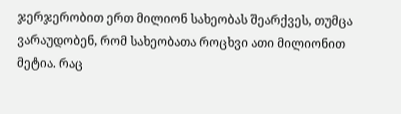ჯერჯერობით ერთ მილიონ სახეობას შეარქვეს, თუმცა
ვარაუდობენ, რომ სახეობათა როცხვი ათი მილიონით
მეტია. რაც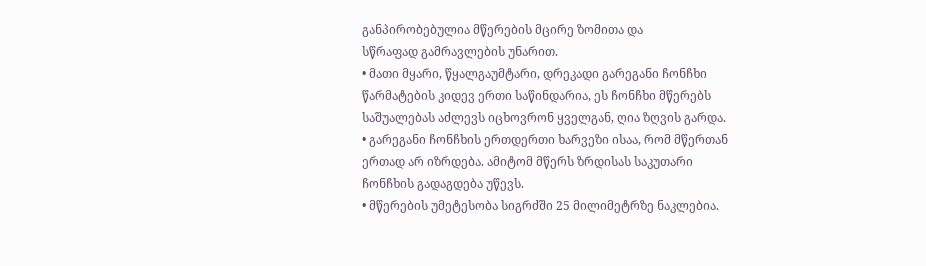განპირობებულია მწერების მცირე ზომითა და
სწრაფად გამრავლების უნარით.
• მათი მყარი, წყალგაუმტარი, დრეკადი გარეგანი ჩონჩხი
წარმატების კიდევ ერთი საწინდარია, ეს ჩონჩხი მწერებს
საშუალებას აძლევს იცხოვრონ ყველგან, ღია ზღვის გარდა.
• გარეგანი ჩონჩხის ერთდერთი ხარვეზი ისაა, რომ მწერთან
ერთად არ იზრდება. ამიტომ მწერს ზრდისას საკუთარი
ჩონჩხის გადაგდება უწევს.
• მწერების უმეტესობა სიგრძში 25 მილიმეტრზე ნაკლებია.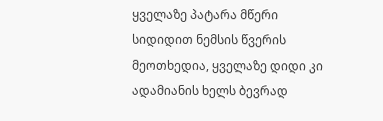ყველაზე პატარა მწერი სიდიდით ნემსის წვერის
მეოთხედია, ყველაზე დიდი კი ადამიანის ხელს ბევრად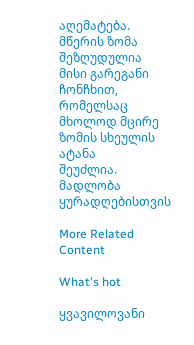აღემატება. მწერის ზომა შეზღუდულია მისი გარეგანი
ჩონჩხით, რომელსაც მხოლოდ მცირე ზომის სხეულის ატანა
შეუძლია.
მადლობა
ყურადღებისთვის

More Related Content

What's hot

ყვავილოვანი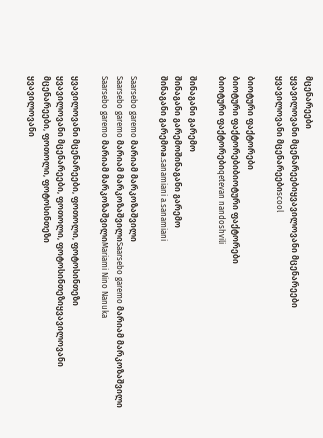მცენარეები
ყვავილოვანი მცენარეებიყვავილოვანი მცენარეები
ყვავილოვანი მცენარეებიscool

ბიოტური ფაქტორები
ბიოტური ფაქტორებიბიოტური ფაქტორები
ბიოტური ფაქტორებიqetevan nandoshvili

შინაგანი გარემო
შინაგანი გარემოშინაგანი გარემო
შინაგანი გარემოa.sanamiani a.sanamiani

Saarsebo garemo მარიამ მარკოზაშვილი
Saarsebo garemo მარიამ მარკოზაშვილიSaarsebo garemo მარიამ მარკოზაშვილი
Saarsebo garemo მარიამ მარკოზაშვილიMariami Nino Nanuka

ყვავილოვანი მცენარეები, ფოთოლი, ფოტოსინთეზი
ყვავილოვანი მცენარეები, ფოთოლი, ფოტოსინთეზიყვავილოვანი მცენარეები, ფოთოლი, ფოტოსინთეზი
ყვავილოვანი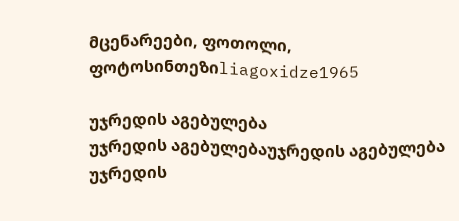მცენარეები, ფოთოლი, ფოტოსინთეზიliagoxidze1965

უჯრედის აგებულება
უჯრედის აგებულებაუჯრედის აგებულება
უჯრედის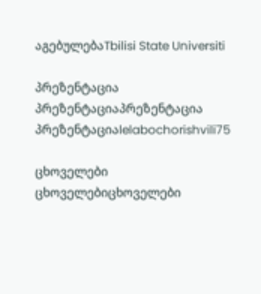აგებულებაTbilisi State Universiti

პრეზენტაცია
პრეზენტაციაპრეზენტაცია
პრეზენტაციაlelabochorishvili75

ცხოველები
ცხოველებიცხოველები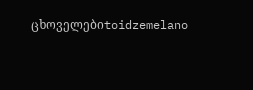ცხოველებიtoidzemelano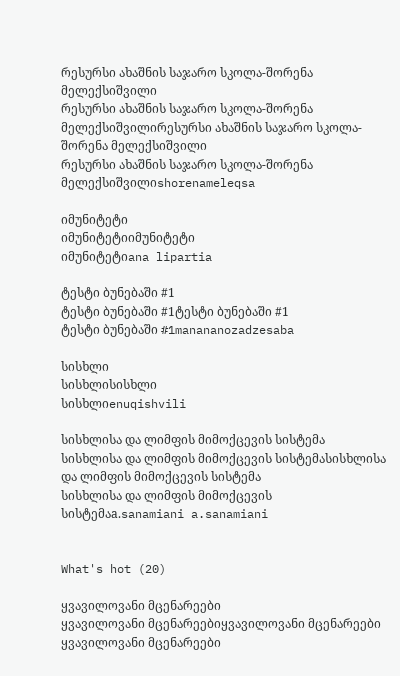რესურსი ახაშნის საჯარო სკოლა-შორენა მელექსიშვილი
რესურსი ახაშნის საჯარო სკოლა-შორენა მელექსიშვილირესურსი ახაშნის საჯარო სკოლა-შორენა მელექსიშვილი
რესურსი ახაშნის საჯარო სკოლა-შორენა მელექსიშვილიshorenameleqsa

იმუნიტეტი
იმუნიტეტიიმუნიტეტი
იმუნიტეტიana lipartia

ტესტი ბუნებაში #1
ტესტი ბუნებაში #1ტესტი ბუნებაში #1
ტესტი ბუნებაში #1manananozadzesaba

სისხლი
სისხლისისხლი
სისხლიenuqishvili

სისხლისა და ლიმფის მიმოქცევის სისტემა
სისხლისა და ლიმფის მიმოქცევის სისტემასისხლისა და ლიმფის მიმოქცევის სისტემა
სისხლისა და ლიმფის მიმოქცევის სისტემაa.sanamiani a.sanamiani


What's hot (20)

ყვავილოვანი მცენარეები
ყვავილოვანი მცენარეებიყვავილოვანი მცენარეები
ყვავილოვანი მცენარეები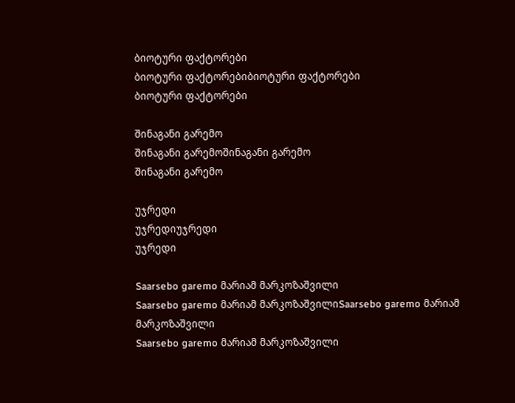ბიოტური ფაქტორები
ბიოტური ფაქტორებიბიოტური ფაქტორები
ბიოტური ფაქტორები

შინაგანი გარემო
შინაგანი გარემოშინაგანი გარემო
შინაგანი გარემო

უჯრედი
უჯრედიუჯრედი
უჯრედი

Saarsebo garemo მარიამ მარკოზაშვილი
Saarsebo garemo მარიამ მარკოზაშვილიSaarsebo garemo მარიამ მარკოზაშვილი
Saarsebo garemo მარიამ მარკოზაშვილი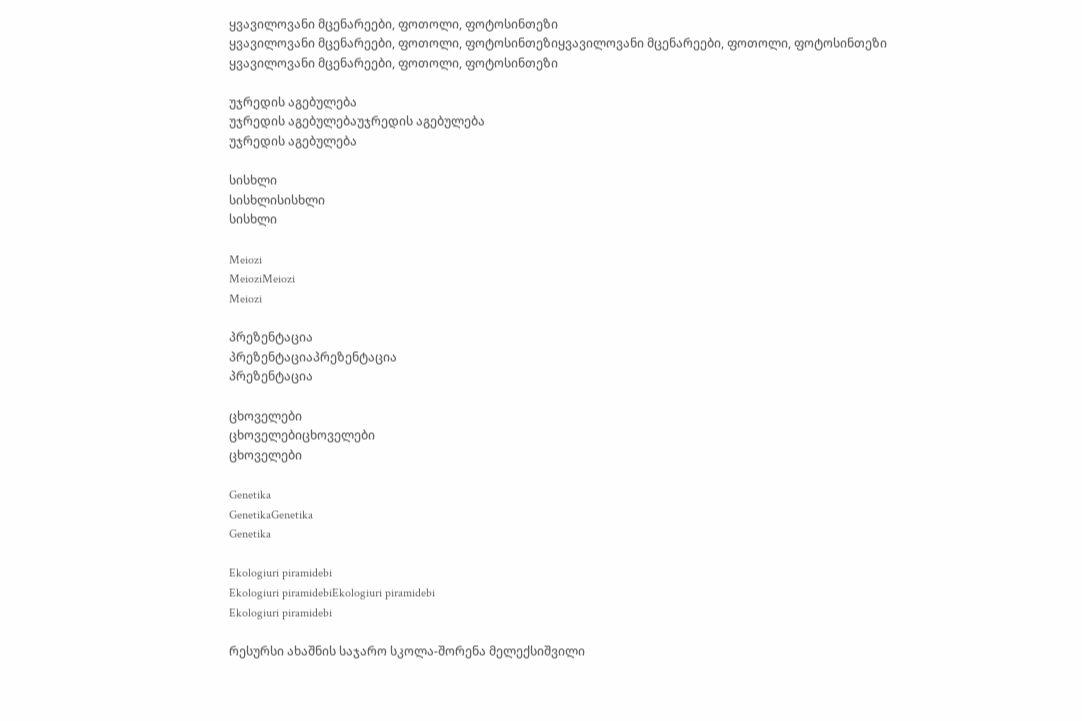ყვავილოვანი მცენარეები, ფოთოლი, ფოტოსინთეზი
ყვავილოვანი მცენარეები, ფოთოლი, ფოტოსინთეზიყვავილოვანი მცენარეები, ფოთოლი, ფოტოსინთეზი
ყვავილოვანი მცენარეები, ფოთოლი, ფოტოსინთეზი

უჯრედის აგებულება
უჯრედის აგებულებაუჯრედის აგებულება
უჯრედის აგებულება

სისხლი
სისხლისისხლი
სისხლი

Meiozi
MeioziMeiozi
Meiozi

პრეზენტაცია
პრეზენტაციაპრეზენტაცია
პრეზენტაცია

ცხოველები
ცხოველებიცხოველები
ცხოველები

Genetika
GenetikaGenetika
Genetika

Ekologiuri piramidebi
Ekologiuri piramidebiEkologiuri piramidebi
Ekologiuri piramidebi

რესურსი ახაშნის საჯარო სკოლა-შორენა მელექსიშვილი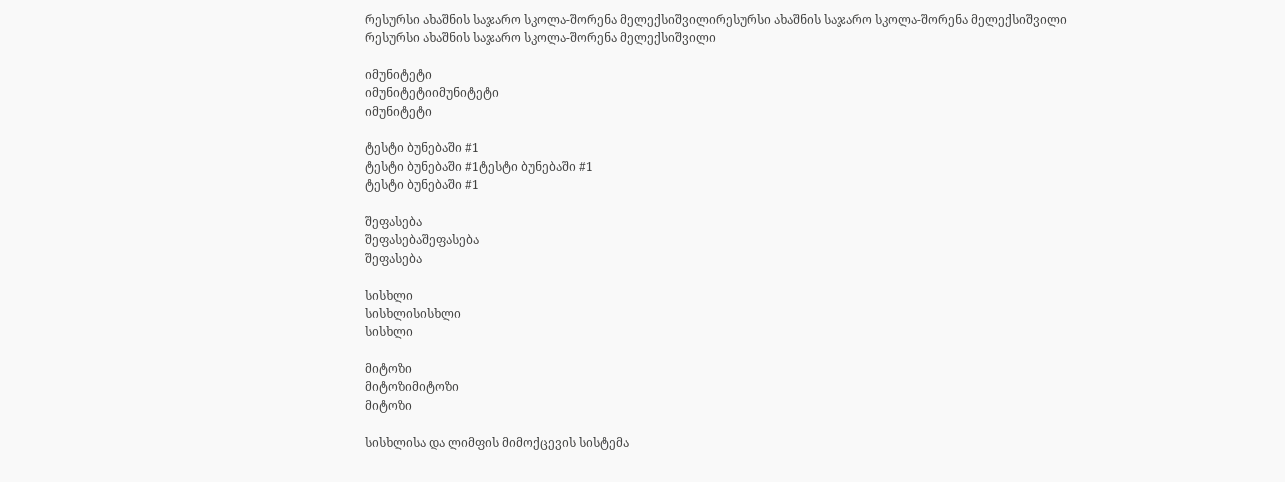რესურსი ახაშნის საჯარო სკოლა-შორენა მელექსიშვილირესურსი ახაშნის საჯარო სკოლა-შორენა მელექსიშვილი
რესურსი ახაშნის საჯარო სკოლა-შორენა მელექსიშვილი

იმუნიტეტი
იმუნიტეტიიმუნიტეტი
იმუნიტეტი

ტესტი ბუნებაში #1
ტესტი ბუნებაში #1ტესტი ბუნებაში #1
ტესტი ბუნებაში #1

შეფასება
შეფასებაშეფასება
შეფასება

სისხლი
სისხლისისხლი
სისხლი

მიტოზი
მიტოზიმიტოზი
მიტოზი

სისხლისა და ლიმფის მიმოქცევის სისტემა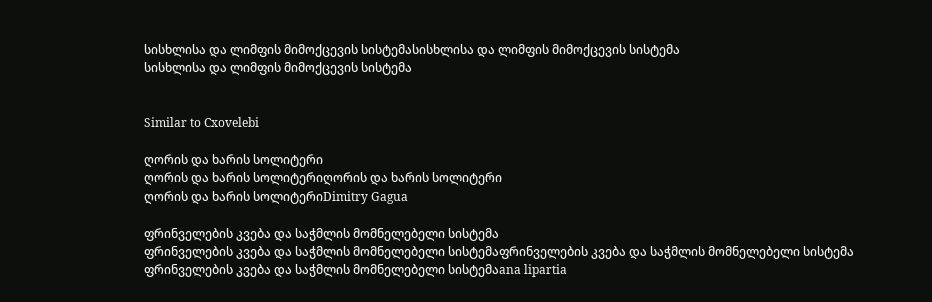სისხლისა და ლიმფის მიმოქცევის სისტემასისხლისა და ლიმფის მიმოქცევის სისტემა
სისხლისა და ლიმფის მიმოქცევის სისტემა


Similar to Cxovelebi

ღორის და ხარის სოლიტერი
ღორის და ხარის სოლიტერიღორის და ხარის სოლიტერი
ღორის და ხარის სოლიტერიDimitry Gagua

ფრინველების კვება და საჭმლის მომნელებელი სისტემა
ფრინველების კვება და საჭმლის მომნელებელი სისტემაფრინველების კვება და საჭმლის მომნელებელი სისტემა
ფრინველების კვება და საჭმლის მომნელებელი სისტემაana lipartia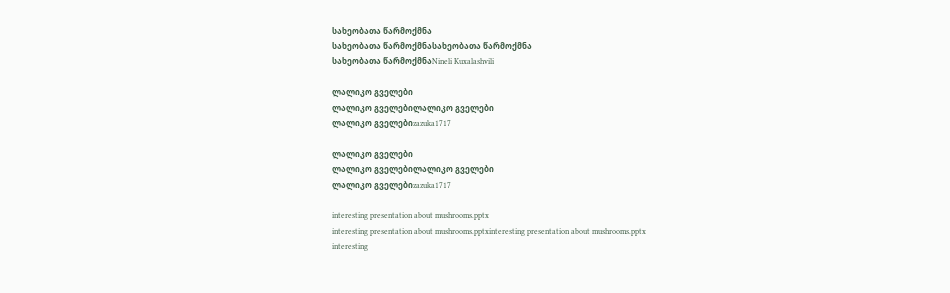სახეობათა წარმოქმნა
სახეობათა წარმოქმნასახეობათა წარმოქმნა
სახეობათა წარმოქმნაNineli Kuxalashvili

ლალიკო გველები
ლალიკო გველებილალიკო გველები
ლალიკო გველებიzazuka1717

ლალიკო გველები
ლალიკო გველებილალიკო გველები
ლალიკო გველებიzazuka1717

interesting presentation about mushrooms.pptx
interesting presentation about mushrooms.pptxinteresting presentation about mushrooms.pptx
interesting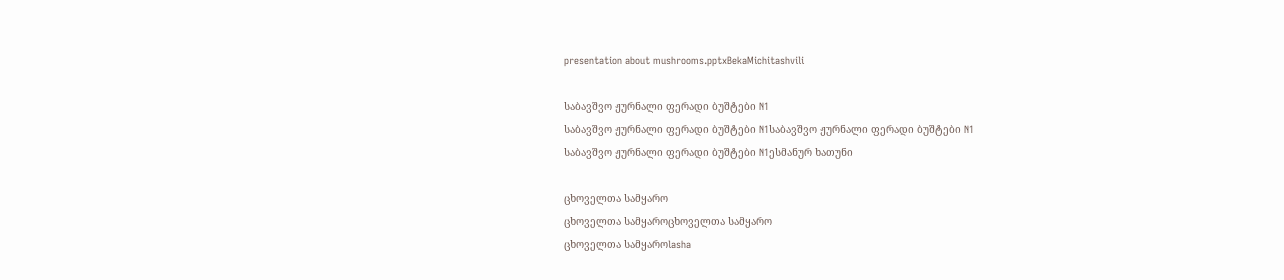presentation about mushrooms.pptxBekaMichitashvili

საბავშვო ჟურნალი ფერადი ბუშტები N1
საბავშვო ჟურნალი ფერადი ბუშტები N1საბავშვო ჟურნალი ფერადი ბუშტები N1
საბავშვო ჟურნალი ფერადი ბუშტები N1ესმანურ ხათუნი

ცხოველთა სამყარო
ცხოველთა სამყაროცხოველთა სამყარო
ცხოველთა სამყაროlasha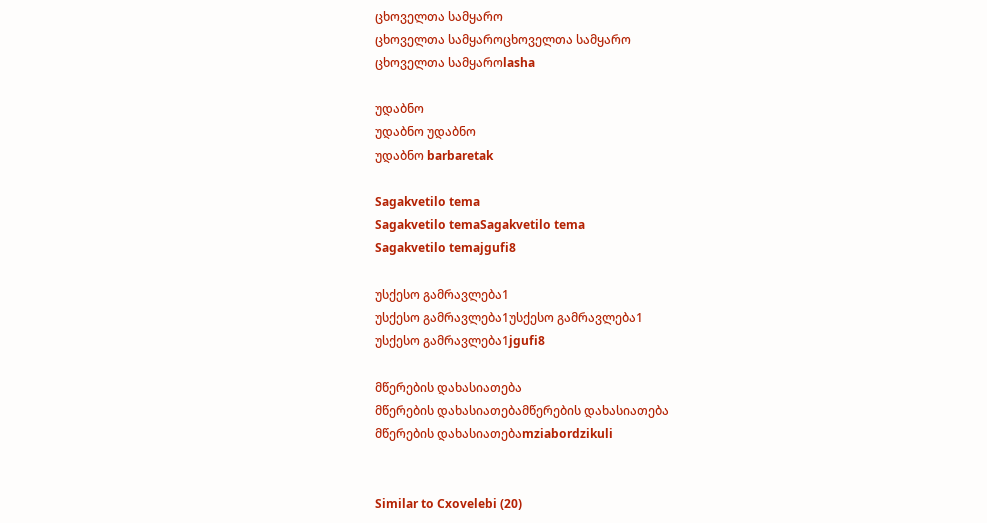ცხოველთა სამყარო
ცხოველთა სამყაროცხოველთა სამყარო
ცხოველთა სამყაროlasha

უდაბნო
უდაბნო უდაბნო
უდაბნო barbaretak

Sagakvetilo tema
Sagakvetilo temaSagakvetilo tema
Sagakvetilo temajgufi8

უსქესო გამრავლება1
უსქესო გამრავლება1უსქესო გამრავლება1
უსქესო გამრავლება1jgufi8

მწერების დახასიათება
მწერების დახასიათებამწერების დახასიათება
მწერების დახასიათებაmziabordzikuli


Similar to Cxovelebi (20)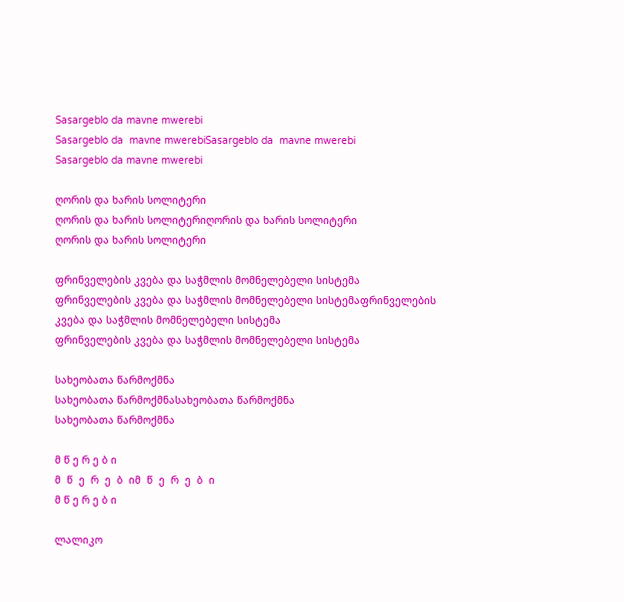Sasargeblo da mavne mwerebi
Sasargeblo da  mavne mwerebiSasargeblo da  mavne mwerebi
Sasargeblo da mavne mwerebi

ღორის და ხარის სოლიტერი
ღორის და ხარის სოლიტერიღორის და ხარის სოლიტერი
ღორის და ხარის სოლიტერი

ფრინველების კვება და საჭმლის მომნელებელი სისტემა
ფრინველების კვება და საჭმლის მომნელებელი სისტემაფრინველების კვება და საჭმლის მომნელებელი სისტემა
ფრინველების კვება და საჭმლის მომნელებელი სისტემა

სახეობათა წარმოქმნა
სახეობათა წარმოქმნასახეობათა წარმოქმნა
სახეობათა წარმოქმნა

მ წ ე რ ე ბ ი
მ  წ  ე  რ  ე  ბ  იმ  წ  ე  რ  ე  ბ  ი
მ წ ე რ ე ბ ი

ლალიკო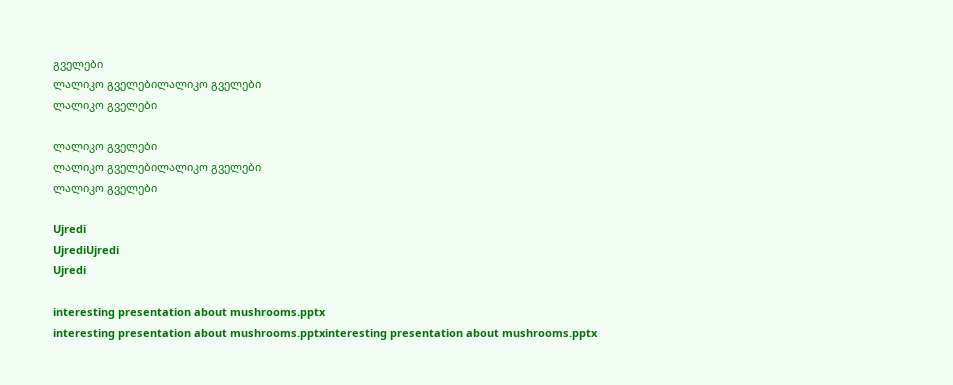გველები
ლალიკო გველებილალიკო გველები
ლალიკო გველები

ლალიკო გველები
ლალიკო გველებილალიკო გველები
ლალიკო გველები

Ujredi
UjrediUjredi
Ujredi

interesting presentation about mushrooms.pptx
interesting presentation about mushrooms.pptxinteresting presentation about mushrooms.pptx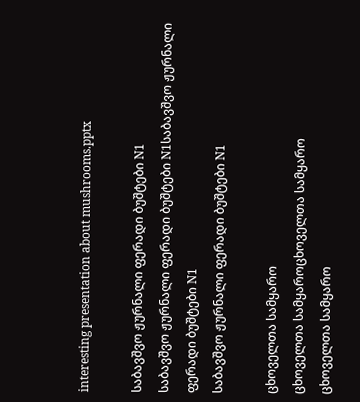interesting presentation about mushrooms.pptx

საბავშვო ჟურნალი ფერადი ბუშტები N1
საბავშვო ჟურნალი ფერადი ბუშტები N1საბავშვო ჟურნალი ფერადი ბუშტები N1
საბავშვო ჟურნალი ფერადი ბუშტები N1

ცხოველთა სამყარო
ცხოველთა სამყაროცხოველთა სამყარო
ცხოველთა სამყარო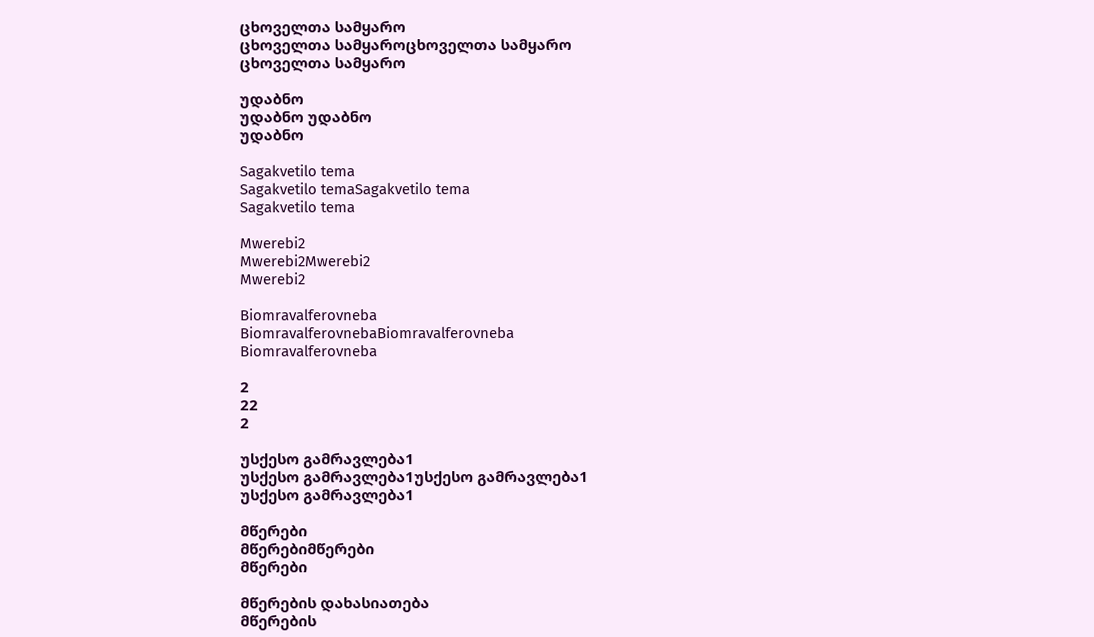ცხოველთა სამყარო
ცხოველთა სამყაროცხოველთა სამყარო
ცხოველთა სამყარო

უდაბნო
უდაბნო უდაბნო
უდაბნო

Sagakvetilo tema
Sagakvetilo temaSagakvetilo tema
Sagakvetilo tema

Mwerebi2
Mwerebi2Mwerebi2
Mwerebi2

Biomravalferovneba
BiomravalferovnebaBiomravalferovneba
Biomravalferovneba

2
22
2

უსქესო გამრავლება1
უსქესო გამრავლება1უსქესო გამრავლება1
უსქესო გამრავლება1

მწერები
მწერებიმწერები
მწერები

მწერების დახასიათება
მწერების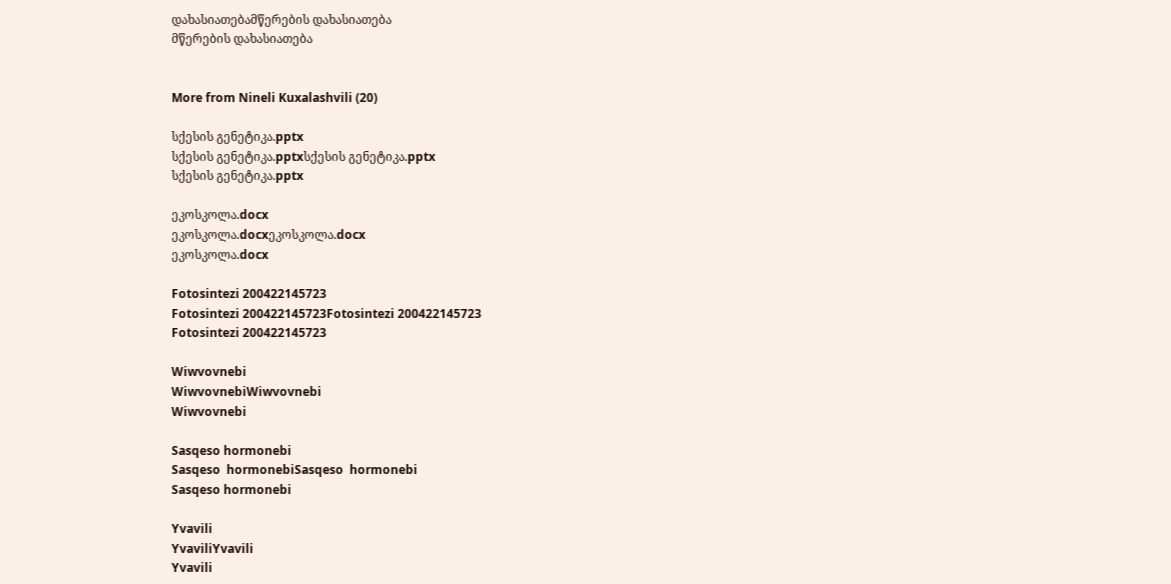დახასიათებამწერების დახასიათება
მწერების დახასიათება


More from Nineli Kuxalashvili (20)

სქესის გენეტიკა.pptx
სქესის გენეტიკა.pptxსქესის გენეტიკა.pptx
სქესის გენეტიკა.pptx

ეკოსკოლა.docx
ეკოსკოლა.docxეკოსკოლა.docx
ეკოსკოლა.docx

Fotosintezi 200422145723
Fotosintezi 200422145723Fotosintezi 200422145723
Fotosintezi 200422145723

Wiwvovnebi
WiwvovnebiWiwvovnebi
Wiwvovnebi

Sasqeso hormonebi
Sasqeso  hormonebiSasqeso  hormonebi
Sasqeso hormonebi

Yvavili
YvaviliYvavili
Yvavili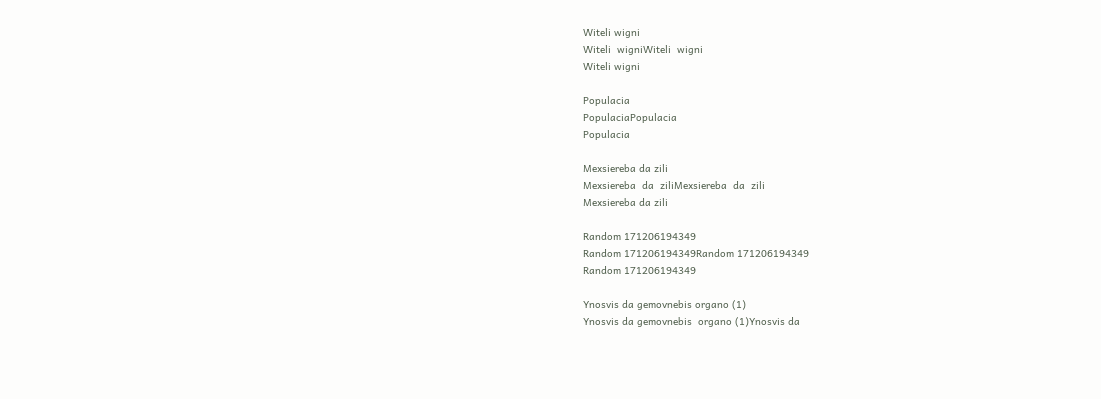Witeli wigni
Witeli  wigniWiteli  wigni
Witeli wigni

Populacia
PopulaciaPopulacia
Populacia

Mexsiereba da zili
Mexsiereba  da  ziliMexsiereba  da  zili
Mexsiereba da zili

Random 171206194349
Random 171206194349Random 171206194349
Random 171206194349

Ynosvis da gemovnebis organo (1)
Ynosvis da gemovnebis  organo (1)Ynosvis da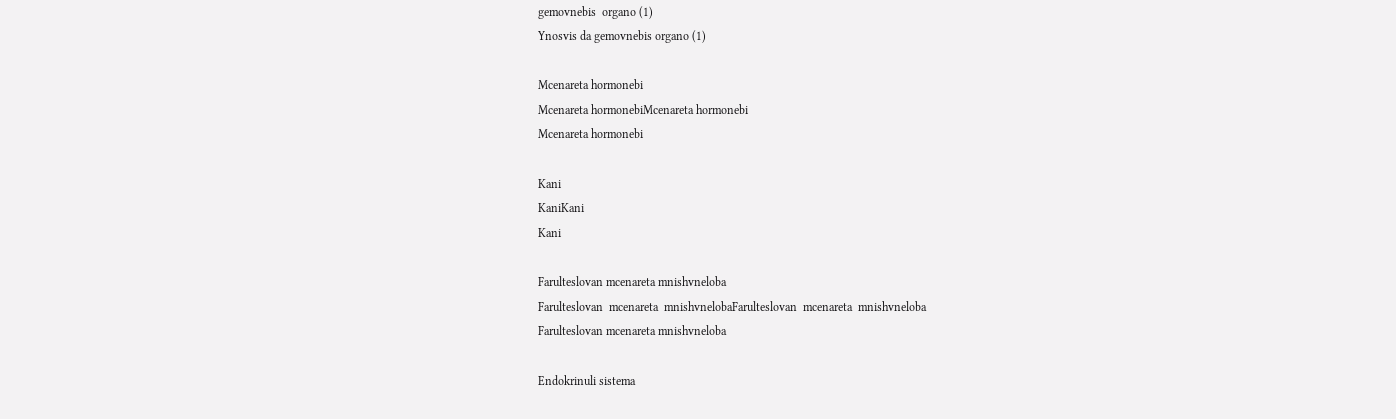gemovnebis  organo (1)
Ynosvis da gemovnebis organo (1)

Mcenareta hormonebi
Mcenareta hormonebiMcenareta hormonebi
Mcenareta hormonebi

Kani
KaniKani
Kani

Farulteslovan mcenareta mnishvneloba
Farulteslovan  mcenareta  mnishvnelobaFarulteslovan  mcenareta  mnishvneloba
Farulteslovan mcenareta mnishvneloba

Endokrinuli sistema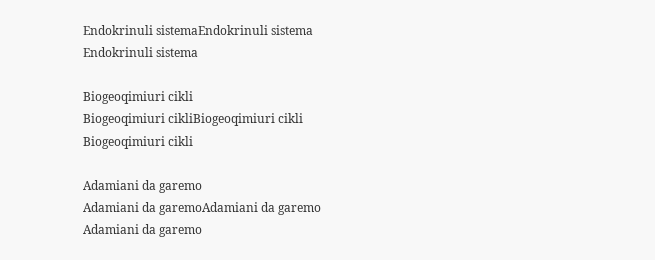Endokrinuli sistemaEndokrinuli sistema
Endokrinuli sistema

Biogeoqimiuri cikli
Biogeoqimiuri cikliBiogeoqimiuri cikli
Biogeoqimiuri cikli

Adamiani da garemo
Adamiani da garemoAdamiani da garemo
Adamiani da garemo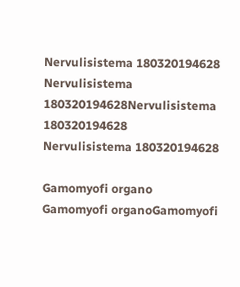Nervulisistema 180320194628
Nervulisistema 180320194628Nervulisistema 180320194628
Nervulisistema 180320194628

Gamomyofi organo
Gamomyofi organoGamomyofi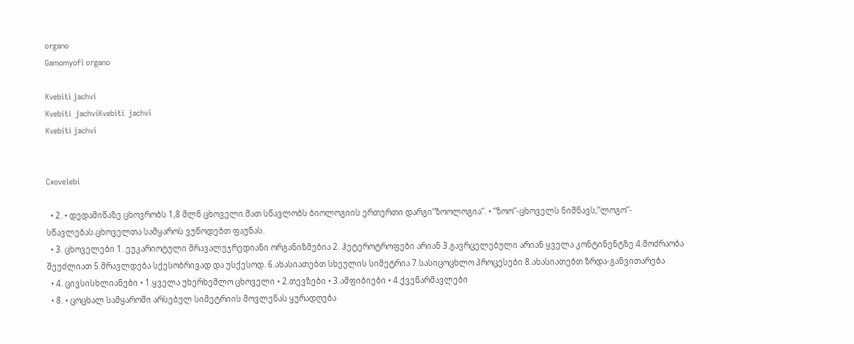organo
Gamomyofi organo

Kvebiti jachvi
Kvebiti  jachviKvebiti  jachvi
Kvebiti jachvi


Cxovelebi

  • 2. • დედამიწაზე ცხოვრობს 1,8 მლნ ცხოველი.მათ სწავლობს ბიოლოგიის ერთერთი დარგი“ზოოლოგია“. • “ზოო“-ცხოველს ნიშნავს,“ლოგო“- სწავლებას.ცხოველთა სამყაროს ვუწოდებთ ფაუნას.
  • 3. ცხოველები 1. ეუკარიოტული მრავალუჯრედიანი ორგანიზმებია 2. ჰეტეროტროფები არიან 3.გავრცელებული არიან ყველა კონტინენტზე 4.მოძრაობა შეუძლიათ 5.მრავლდება სქესობრივად და უსქესოდ. 6.ახასიათებთ სხეულის სიმეტრია 7.სასიცოცხლო პროცესები 8.ახასიათებთ ზრდა-განვითარება
  • 4. ცივსისხლიანები • 1.ყველა უხერხემლო ცხოველი • 2.თევზები • 3.ამფიბიები • 4.ქვეწარმავლები
  • 8. • ცოცხალ სამყაროში არსებულ სიმეტრიის მოვლენას ყურადღება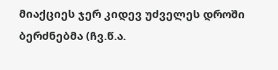მიაქციეს ჯერ კიდევ უძველეს დროში ბერძნებმა (ჩვ.წ.ა.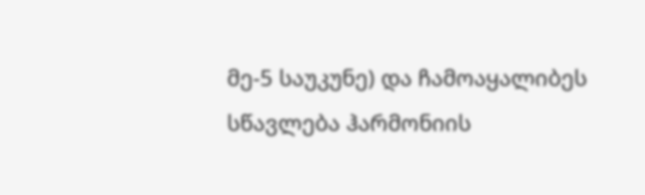მე-5 საუკუნე) და ჩამოაყალიბეს სწავლება ჰარმონიის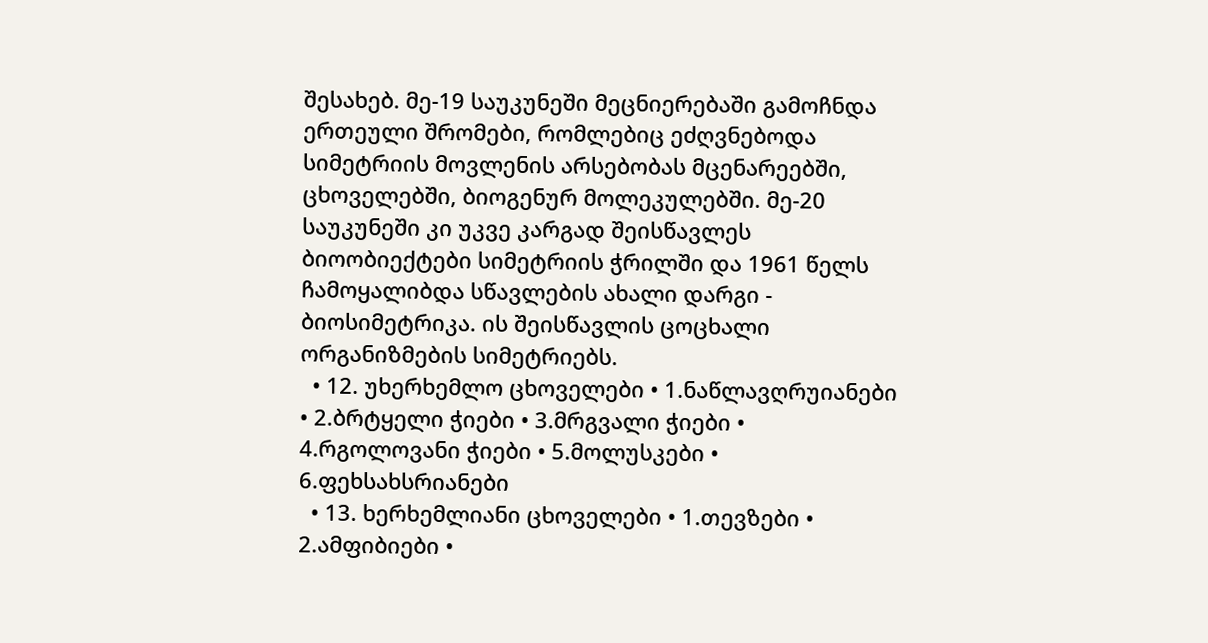შესახებ. მე-19 საუკუნეში მეცნიერებაში გამოჩნდა ერთეული შრომები, რომლებიც ეძღვნებოდა სიმეტრიის მოვლენის არსებობას მცენარეებში, ცხოველებში, ბიოგენურ მოლეკულებში. მე-20 საუკუნეში კი უკვე კარგად შეისწავლეს ბიოობიექტები სიმეტრიის ჭრილში და 1961 წელს ჩამოყალიბდა სწავლების ახალი დარგი - ბიოსიმეტრიკა. ის შეისწავლის ცოცხალი ორგანიზმების სიმეტრიებს.
  • 12. უხერხემლო ცხოველები • 1.ნაწლავღრუიანები • 2.ბრტყელი ჭიები • 3.მრგვალი ჭიები • 4.რგოლოვანი ჭიები • 5.მოლუსკები • 6.ფეხსახსრიანები
  • 13. ხერხემლიანი ცხოველები • 1.თევზები • 2.ამფიბიები •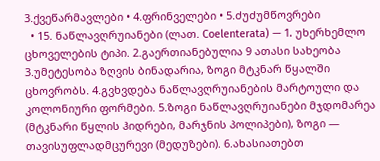3.ქვეწარმავლები • 4.ფრინველები • 5.ძუძუმწოვრები
  • 15. ნაწლავღრუიანები (ლათ. Coelenterata) — 1. უხერხემლო ცხოველების ტიპი. 2.გაერთიანებულია 9 ათასი სახეობა 3.უმეტესობა ზღვის ბინადარია, ზოგი მტკნარ წყალში ცხოვრობს. 4.გვხვდება ნაწლავღრუიანების მარტოული და კოლონიური ფორმები. 5.ზოგი ნაწლავღრუიანები მჯდომარეა (მტკნარი წყლის ჰიდრები, მარჯნის პოლიპები), ზოგი — თავისუფლადმცურევი (მედუზები). 6.ახასიათებთ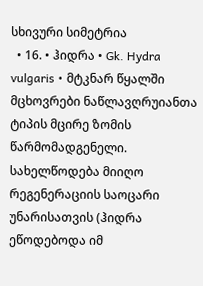სხივური სიმეტრია
  • 16. • ჰიდრა • Gk. Hydra vulgaris • მტკნარ წყალში მცხოვრები ნაწლავღრუიანთა ტიპის მცირე ზომის წარმომადგენელი. სახელწოდება მიიღო რეგენერაციის საოცარი უნარისათვის (ჰიდრა ეწოდებოდა იმ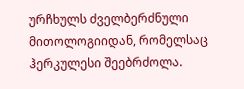ურჩხულს ძველბერძნული მითოლოგიიდან, რომელსაც ჰერკულესი შეებრძოლა.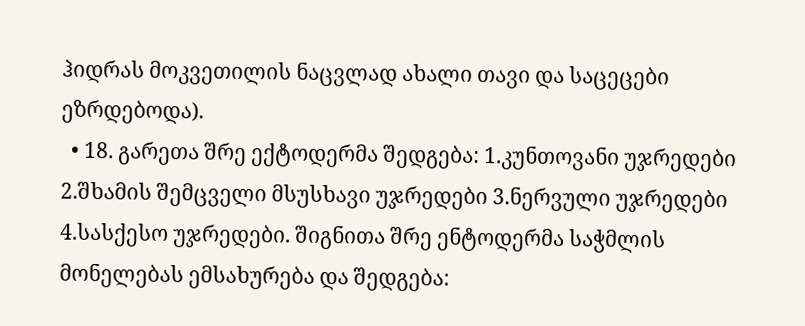ჰიდრას მოკვეთილის ნაცვლად ახალი თავი და საცეცები ეზრდებოდა).
  • 18. გარეთა შრე ექტოდერმა შედგება: 1.კუნთოვანი უჯრედები 2.შხამის შემცველი მსუსხავი უჯრედები 3.ნერვული უჯრედები 4.სასქესო უჯრედები. შიგნითა შრე ენტოდერმა საჭმლის მონელებას ემსახურება და შედგება: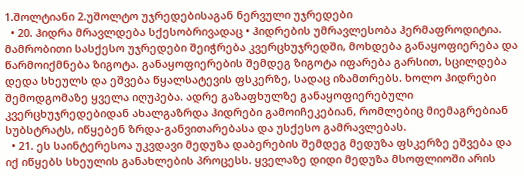1.შოლტიანი 2.უშოლტო უჯრედებისაგან ნერვული უჯრედები
  • 20. ჰიდრა მრავლდება სქესობრივადაც • ჰიდრების უმრავლესობა ჰერმაფროდიტია. მამრობითი სასქესო უჯრედები შეიჭრება კვერცხუჯრედში, მოხდება განაყოფიერება და წარმოიქმნება ზიგოტა. განაყოფიერების შემდეგ ზიგოტა იფარება გარსით, სცილდება დედა სხეულს და ეშვება წყალსატევის ფსკერზე, სადაც იზამთრებს. ხოლო ჰიდრები შემოდგომაზე ყველა იღუპება. ადრე გაზაფხულზე განაყოფიერებული კვერცხუჯრედებიდან ახალგაზრდა ჰიდრები გამოიჩეკებიან, რომლებიც მიემაგრებიან სუბსტრატს, იწყებენ ზრდა-განვითარებასა და უსქესო გამრავლებას.
  • 21. ეს საინტერესოა უკვდავი მედუზა დაბერების შემდეგ მედუზა ფსკერზე ეშვება და იქ იწყებს სხეულის განახლების პროცესს. ყველაზე დიდი მედუზა მსოფლიოში არის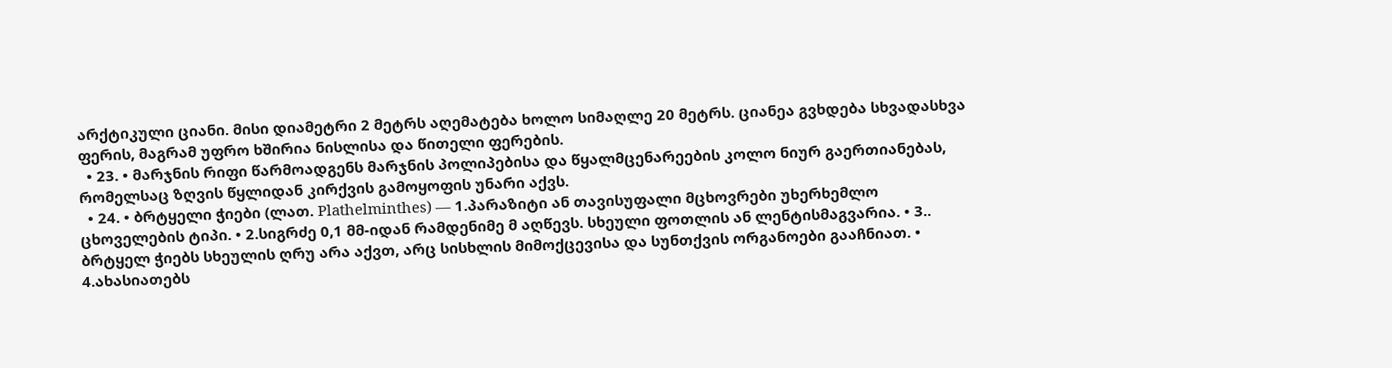არქტიკული ციანი. მისი დიამეტრი 2 მეტრს აღემატება ხოლო სიმაღლე 20 მეტრს. ციანეა გვხდება სხვადასხვა ფერის, მაგრამ უფრო ხშირია ნისლისა და წითელი ფერების.
  • 23. • მარჯნის რიფი წარმოადგენს მარჯნის პოლიპებისა და წყალმცენარეების კოლო ნიურ გაერთიანებას, რომელსაც ზღვის წყლიდან კირქვის გამოყოფის უნარი აქვს.
  • 24. • ბრტყელი ჭიები (ლათ. Plathelminthes) — 1.პარაზიტი ან თავისუფალი მცხოვრები უხერხემლო ცხოველების ტიპი. • 2.სიგრძე 0,1 მმ-იდან რამდენიმე მ აღწევს. სხეული ფოთლის ან ლენტისმაგვარია. • 3.. ბრტყელ ჭიებს სხეულის ღრუ არა აქვთ, არც სისხლის მიმოქცევისა და სუნთქვის ორგანოები გააჩნიათ. • 4.ახასიათებს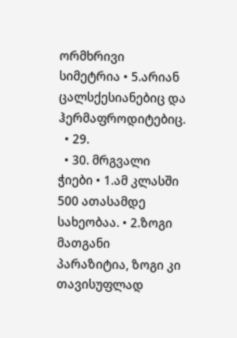ორმხრივი სიმეტრია • 5.არიან ცალსქესიანებიც და ჰერმაფროდიტებიც.
  • 29.
  • 30. მრგვალი ჭიები • 1.ამ კლასში 500 ათასამდე სახეობაა. • 2.ზოგი მათგანი პარაზიტია, ზოგი კი თავისუფლად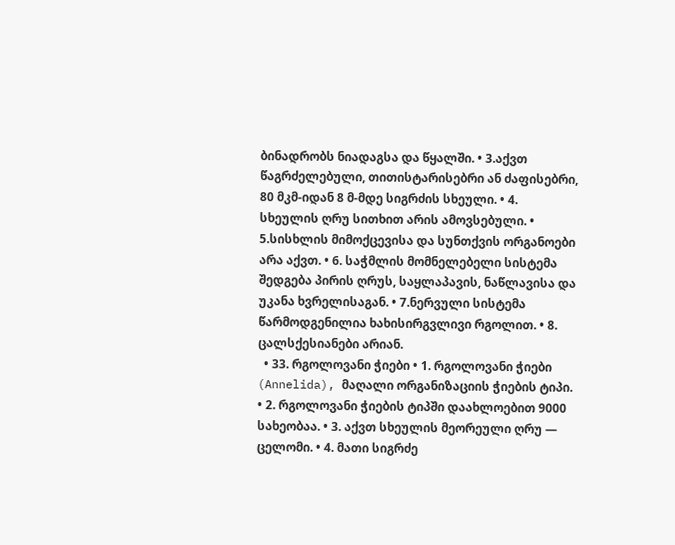ბინადრობს ნიადაგსა და წყალში. • 3.აქვთ წაგრძელებული, თითისტარისებრი ან ძაფისებრი, 80 მკმ-იდან 8 მ-მდე სიგრძის სხეული. • 4. სხეულის ღრუ სითხით არის ამოვსებული. • 5.სისხლის მიმოქცევისა და სუნთქვის ორგანოები არა აქვთ. • 6. საჭმლის მომნელებელი სისტემა შედგება პირის ღრუს, საყლაპავის, ნაწლავისა და უკანა ხვრელისაგან. • 7.ნერვული სისტემა წარმოდგენილია ხახისირგვლივი რგოლით. • 8. ცალსქესიანები არიან.
  • 33. რგოლოვანი ჭიები • 1. რგოლოვანი ჭიები (Annelida), მაღალი ორგანიზაციის ჭიების ტიპი. • 2. რგოლოვანი ჭიების ტიპში დაახლოებით 9000 სახეობაა. • 3. აქვთ სხეულის მეორეული ღრუ — ცელომი. • 4. მათი სიგრძე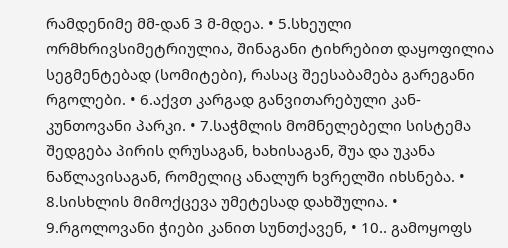რამდენიმე მმ-დან 3 მ-მდეა. • 5.სხეული ორმხრივსიმეტრიულია, შინაგანი ტიხრებით დაყოფილია სეგმენტებად (სომიტები), რასაც შეესაბამება გარეგანი რგოლები. • 6.აქვთ კარგად განვითარებული კან-კუნთოვანი პარკი. • 7.საჭმლის მომნელებელი სისტემა შედგება პირის ღრუსაგან, ხახისაგან, შუა და უკანა ნაწლავისაგან, რომელიც ანალურ ხვრელში იხსნება. • 8.სისხლის მიმოქცევა უმეტესად დახშულია. • 9.რგოლოვანი ჭიები კანით სუნთქავენ, • 10.. გამოყოფს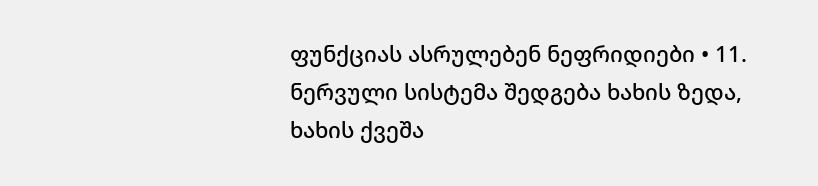ფუნქციას ასრულებენ ნეფრიდიები • 11. ნერვული სისტემა შედგება ხახის ზედა, ხახის ქვეშა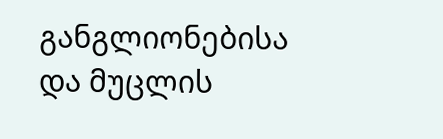განგლიონებისა და მუცლის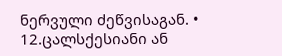ნერვული ძეწვისაგან. • 12.ცალსქესიანი ან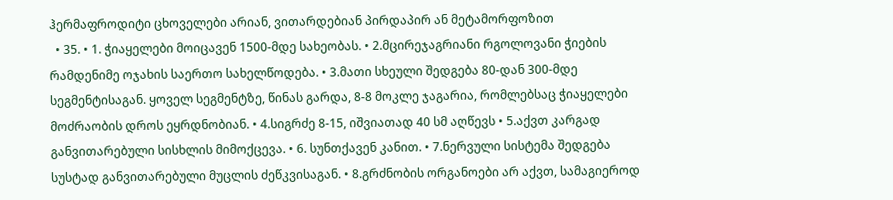ჰერმაფროდიტი ცხოველები არიან, ვითარდებიან პირდაპირ ან მეტამორფოზით
  • 35. • 1. ჭიაყელები მოიცავენ 1500-მდე სახეობას. • 2.მცირეჯაგრიანი რგოლოვანი ჭიების რამდენიმე ოჯახის საერთო სახელწოდება. • 3.მათი სხეული შედგება 80-დან 300-მდე სეგმენტისაგან. ყოველ სეგმენტზე, წინას გარდა, 8-8 მოკლე ჯაგარია, რომლებსაც ჭიაყელები მოძრაობის დროს ეყრდნობიან. • 4.სიგრძე 8-15, იშვიათად 40 სმ აღწევს • 5.აქვთ კარგად განვითარებული სისხლის მიმოქცევა. • 6. სუნთქავენ კანით. • 7.ნერვული სისტემა შედგება სუსტად განვითარებული მუცლის ძეწკვისაგან. • 8.გრძნობის ორგანოები არ აქვთ, სამაგიეროდ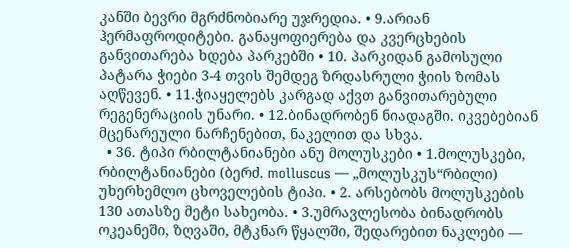კანში ბევრი მგრძნობიარე უჯრედია. • 9.არიან ჰერმაფროდიტები. განაყოფიერება და კვერცხების განვითარება ხდება პარკებში • 10. პარკიდან გამოსული პატარა ჭიები 3-4 თვის შემდეგ ზრდასრული ჭიის ზომას აღწევენ. • 11.ჭიაყელებს კარგად აქვთ განვითარებული რეგენერაციის უნარი. • 12.ბინადრობენ ნიადაგში. იკვებებიან მცენარეული ნარჩენებით, ნაკელით და სხვა.
  • 36. ტიპი რბილტანიანები ანუ მოლუსკები • 1.მოლუსკები, რბილტანიანები (ბერძ. molluscus — „მოლუსკუს“რბილი) უხერხემლო ცხოველების ტიპი. • 2. არსებობს მოლუსკების 130 ათასზე მეტი სახეობა. • 3.უმრავლესობა ბინადრობს ოკეანეში, ზღვაში, მტკნარ წყალში, შედარებით ნაკლები —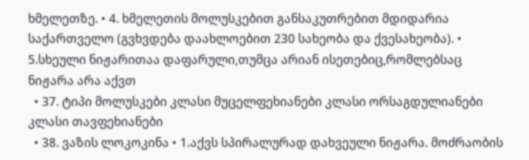ხმელეთზე. • 4. ხმელეთის მოლუსკებით განსაკუთრებით მდიდარია საქართველო (გვხვდება დაახლოებით 230 სახეობა და ქვესახეობა). • 5.სხეული ნიჟარითაა დაფარული,თუმცა არიან ისეთებიც,რომლებსაც ნიჟარა არა აქვთ
  • 37. ტიპი მოლუსკები კლასი მუცელფეხიანები კლასი ორსაგდულიანები კლასი თავფეხიანები
  • 38. ვაზის ლოკოკინა • 1.აქვს სპირალურად დახვეული ნიჟარა. მოძრაობის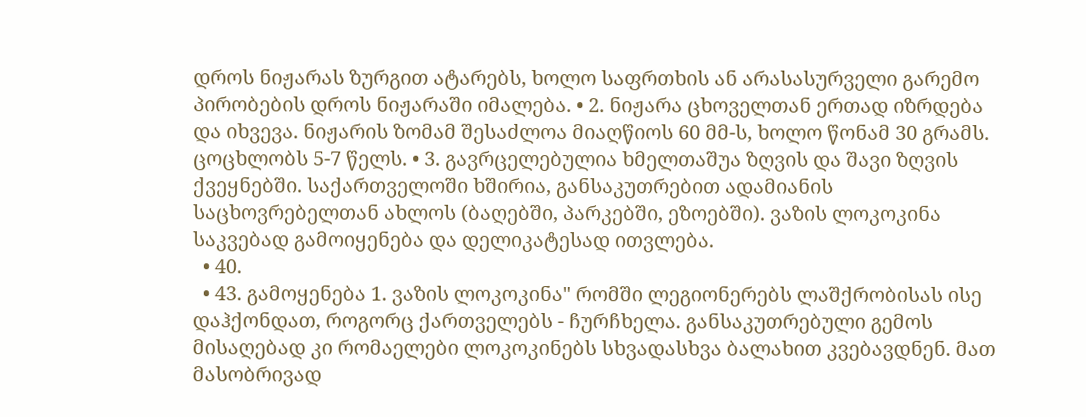დროს ნიჟარას ზურგით ატარებს, ხოლო საფრთხის ან არასასურველი გარემო პირობების დროს ნიჟარაში იმალება. • 2. ნიჟარა ცხოველთან ერთად იზრდება და იხვევა. ნიჟარის ზომამ შესაძლოა მიაღწიოს 60 მმ-ს, ხოლო წონამ 30 გრამს. ცოცხლობს 5-7 წელს. • 3. გავრცელებულია ხმელთაშუა ზღვის და შავი ზღვის ქვეყნებში. საქართველოში ხშირია, განსაკუთრებით ადამიანის საცხოვრებელთან ახლოს (ბაღებში, პარკებში, ეზოებში). ვაზის ლოკოკინა საკვებად გამოიყენება და დელიკატესად ითვლება.
  • 40.
  • 43. გამოყენება 1. ვაზის ლოკოკინა" რომში ლეგიონერებს ლაშქრობისას ისე დაჰქონდათ, როგორც ქართველებს - ჩურჩხელა. განსაკუთრებული გემოს მისაღებად კი რომაელები ლოკოკინებს სხვადასხვა ბალახით კვებავდნენ. მათ მასობრივად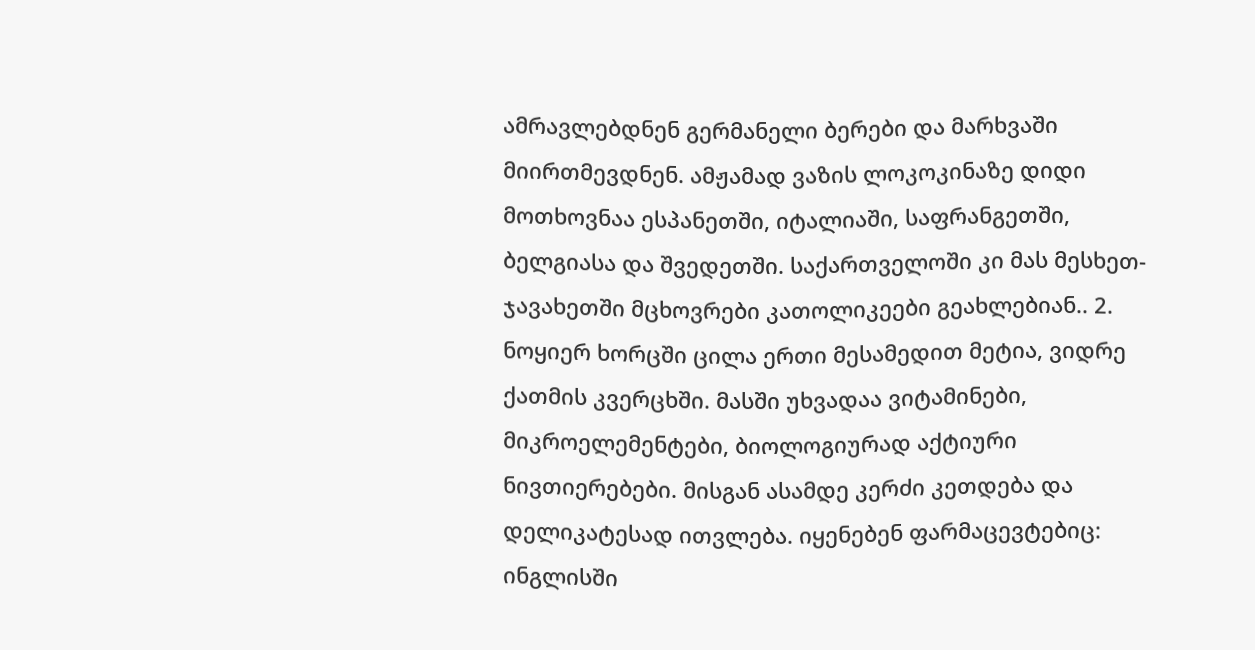ამრავლებდნენ გერმანელი ბერები და მარხვაში მიირთმევდნენ. ამჟამად ვაზის ლოკოკინაზე დიდი მოთხოვნაა ესპანეთში, იტალიაში, საფრანგეთში, ბელგიასა და შვედეთში. საქართველოში კი მას მესხეთ-ჯავახეთში მცხოვრები კათოლიკეები გეახლებიან.. 2. ნოყიერ ხორცში ცილა ერთი მესამედით მეტია, ვიდრე ქათმის კვერცხში. მასში უხვადაა ვიტამინები, მიკროელემენტები, ბიოლოგიურად აქტიური ნივთიერებები. მისგან ასამდე კერძი კეთდება და დელიკატესად ითვლება. იყენებენ ფარმაცევტებიც: ინგლისში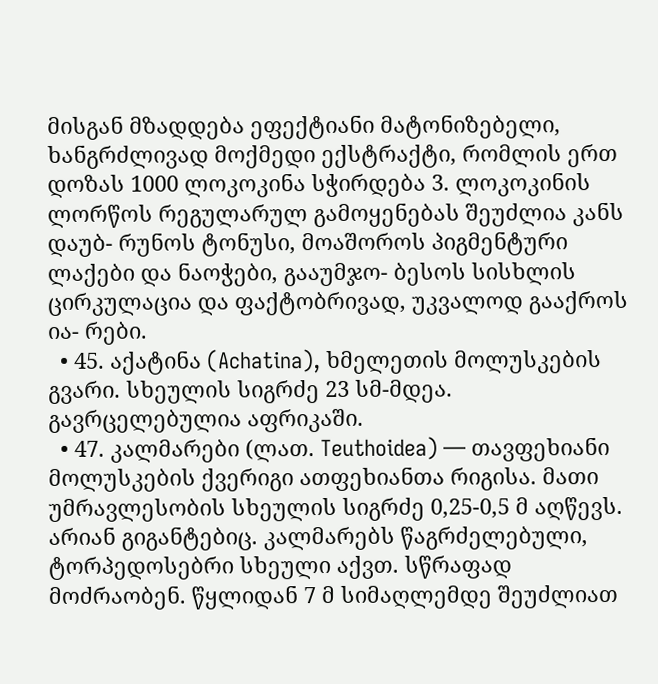მისგან მზადდება ეფექტიანი მატონიზებელი, ხანგრძლივად მოქმედი ექსტრაქტი, რომლის ერთ დოზას 1000 ლოკოკინა სჭირდება 3. ლოკოკინის ლორწოს რეგულარულ გამოყენებას შეუძლია კანს დაუბ- რუნოს ტონუსი, მოაშოროს პიგმენტური ლაქები და ნაოჭები, გააუმჯო- ბესოს სისხლის ცირკულაცია და ფაქტობრივად, უკვალოდ გააქროს ია- რები.
  • 45. აქატინა (Achatina), ხმელეთის მოლუსკების გვარი. სხეულის სიგრძე 23 სმ-მდეა. გავრცელებულია აფრიკაში.
  • 47. კალმარები (ლათ. Teuthoidea) — თავფეხიანი მოლუსკების ქვერიგი ათფეხიანთა რიგისა. მათი უმრავლესობის სხეულის სიგრძე 0,25-0,5 მ აღწევს. არიან გიგანტებიც. კალმარებს წაგრძელებული, ტორპედოსებრი სხეული აქვთ. სწრაფად მოძრაობენ. წყლიდან 7 მ სიმაღლემდე შეუძლიათ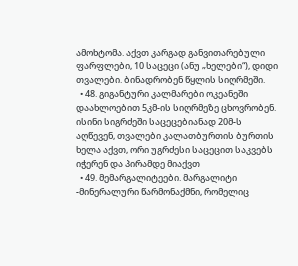ამოხტომა. აქვთ კარგად განვითარებული ფარფლები, 10 საცეცი (ანუ „ხელები“), დიდი თვალები. ბინადრობენ წყლის სიღრმეში.
  • 48. გიგანტური კალმარები ოკეანეში დაახლოებით 5კმ-ის სიღრმეზე ცხოვრობენ. ისინი სიგრძეში საცეცებიანად 20მ-ს აღწევენ, თვალები კალათბურთის ბურთის ხელა აქვთ, ორი უგრძესი საცეცით საკვებს იჭერენ და პირამდე მიაქვთ
  • 49. მემარგალიტეები. მარგალიტი -მინერალური წარმონაქმნი, რომელიც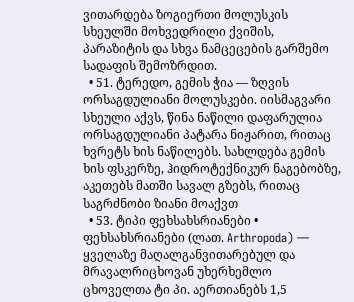ვითარდება ზოგიერთი მოლუსკის სხეულში მოხვედრილი ქვიშის, პარაზიტის და სხვა ნამცეცების გარშემო სადაფის შემოზრდით.
  • 51. ტერედო, გემის ჭია — ზღვის ორსაგდულიანი მოლუსკები. იისმაგვარი სხეული აქვს, წინა ნაწილი დაფარულია ორსაგდულიანი პატარა ნიჟარით, რითაც ხვრეტს ხის ნაწილებს. სახლდება გემის ხის ფსკერზე, ჰიდროტექნიკურ ნაგებობზე, აკეთებს მათში სავალ გზებს, რითაც საგრძნობი ზიანი მოაქვთ
  • 53. ტიპი ფეხსახსრიანები • ფეხსახსრიანები (ლათ. Arthropoda) — ყველაზე მაღალგანვითარებულ და მრავალრიცხოვან უხერხემლო ცხოველთა ტი პი. აერთიანებს 1,5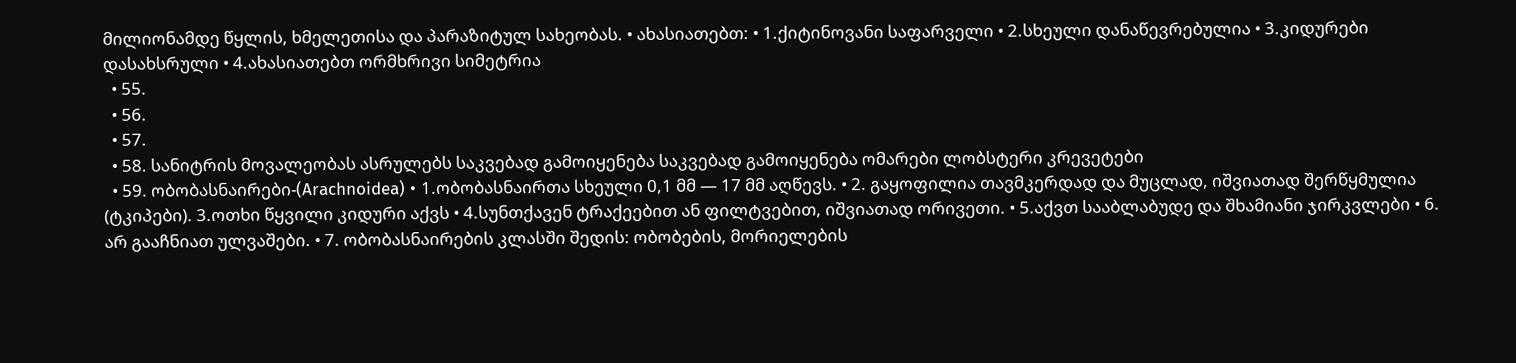მილიონამდე წყლის, ხმელეთისა და პარაზიტულ სახეობას. • ახასიათებთ: • 1.ქიტინოვანი საფარველი • 2.სხეული დანაწევრებულია • 3.კიდურები დასახსრული • 4.ახასიათებთ ორმხრივი სიმეტრია
  • 55.
  • 56.
  • 57.
  • 58. სანიტრის მოვალეობას ასრულებს საკვებად გამოიყენება საკვებად გამოიყენება ომარები ლობსტერი კრევეტები
  • 59. ობობასნაირები-(Arachnoidea) • 1.ობობასნაირთა სხეული 0,1 მმ — 17 მმ აღწევს. • 2. გაყოფილია თავმკერდად და მუცლად, იშვიათად შერწყმულია (ტკიპები). 3.ოთხი წყვილი კიდური აქვს • 4.სუნთქავენ ტრაქეებით ან ფილტვებით, იშვიათად ორივეთი. • 5.აქვთ სააბლაბუდე და შხამიანი ჯირკვლები • 6. არ გააჩნიათ ულვაშები. • 7. ობობასნაირების კლასში შედის: ობობების, მორიელების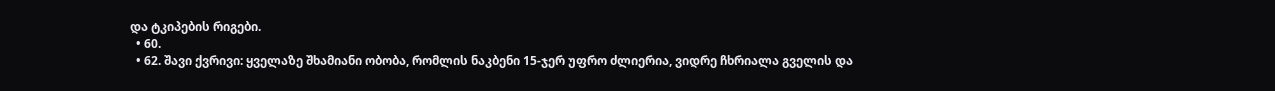და ტკიპების რიგები.
  • 60.
  • 62. შავი ქვრივი: ყველაზე შხამიანი ობობა, რომლის ნაკბენი 15-ჯერ უფრო ძლიერია, ვიდრე ჩხრიალა გველის და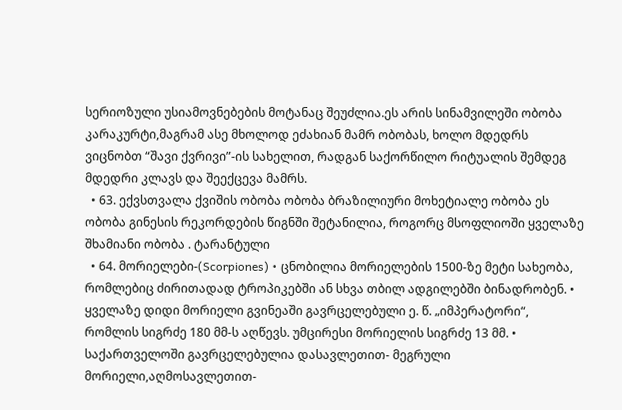სერიოზული უსიამოვნებების მოტანაც შეუძლია.ეს არის სინამვილეში ობობა კარაკურტი,მაგრამ ასე მხოლოდ ეძახიან მამრ ობობას, ხოლო მდედრს ვიცნობთ “შავი ქვრივი”-ის სახელით, რადგან საქორწილო რიტუალის შემდეგ მდედრი კლავს და შეექცევა მამრს.
  • 63. ექვსთვალა ქვიშის ობობა ობობა ბრაზილიური მოხეტიალე ობობა ეს ობობა გინესის რეკორდების წიგნში შეტანილია, როგორც მსოფლიოში ყველაზე შხამიანი ობობა . ტარანტული
  • 64. მორიელები-(Scorpiones) • ცნობილია მორიელების 1500-ზე მეტი სახეობა, რომლებიც ძირითადად ტროპიკებში ან სხვა თბილ ადგილებში ბინადრობენ. • ყველაზე დიდი მორიელი გვინეაში გავრცელებული ე. წ. „იმპერატორი“, რომლის სიგრძე 180 მმ-ს აღწევს. უმცირესი მორიელის სიგრძე 13 მმ. • საქართველოში გავრცელებულია დასავლეთით- მეგრული მორიელი,აღმოსავლეთით-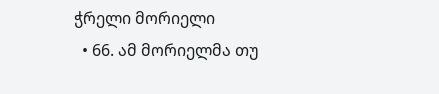ჭრელი მორიელი
  • 66. ამ მორიელმა თუ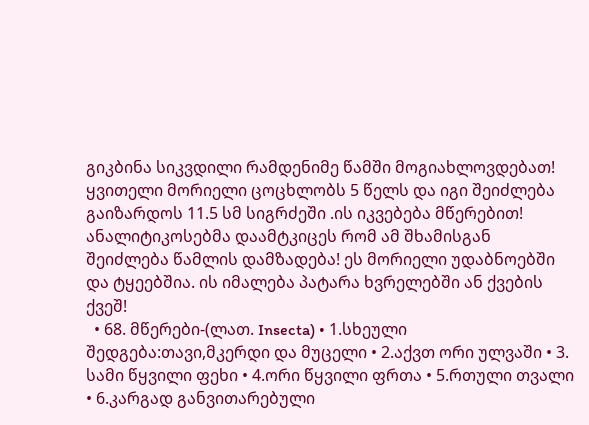გიკბინა სიკვდილი რამდენიმე წამში მოგიახლოვდებათ! ყვითელი მორიელი ცოცხლობს 5 წელს და იგი შეიძლება გაიზარდოს 11.5 სმ სიგრძეში .ის იკვებება მწერებით! ანალიტიკოსებმა დაამტკიცეს რომ ამ შხამისგან შეიძლება წამლის დამზადება! ეს მორიელი უდაბნოებში და ტყეებშია. ის იმალება პატარა ხვრელებში ან ქვების ქვეშ!
  • 68. მწერები-(ლათ. Insecta) • 1.სხეული შედგება:თავი,მკერდი და მუცელი • 2.აქვთ ორი ულვაში • 3. სამი წყვილი ფეხი • 4.ორი წყვილი ფრთა • 5.რთული თვალი • 6.კარგად განვითარებული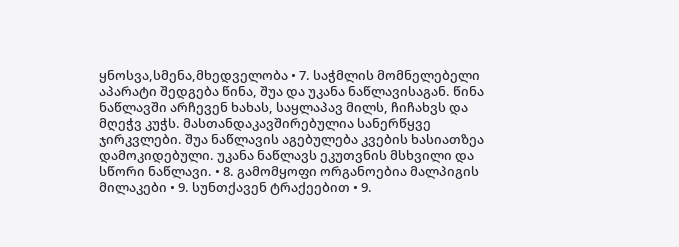ყნოსვა,სმენა,მხედველობა • 7. საჭმლის მომნელებელი აპარატი შედგება წინა, შუა და უკანა ნაწლავისაგან. წინა ნაწლავში არჩევენ ხახას, საყლაპავ მილს, ჩიჩახვს და მღეჭვ კუჭს. მასთანდაკავშირებულია სანერწყვე ჯირკვლები. შუა ნაწლავის აგებულება კვების ხასიათზეა დამოკიდებული. უკანა ნაწლავს ეკუთვნის მსხვილი და სწორი ნაწლავი. • 8. გამომყოფი ორგანოებია მალპიგის მილაკები • 9. სუნთქავენ ტრაქეებით • 9.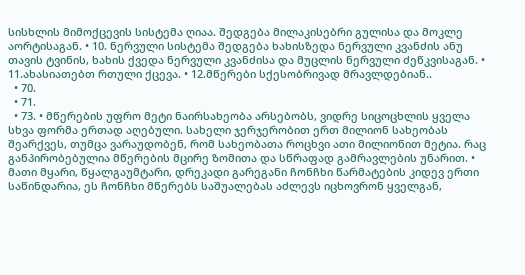სისხლის მიმოქცევის სისტემა ღიაა. შედგება მილაკისებრი გულისა და მოკლე აორტისაგან. • 10. ნერვული სისტემა შედგება ხახისზედა ნერვული კვანძის ანუ თავის ტვინის, ხახის ქვედა ნერვული კვანძისა და მუცლის ნერვული ძეწკვისაგან. • 11.ახასიათებთ რთული ქცევა. • 12.მწერები სქესობრივად მრავლდებიან..
  • 70.
  • 71.
  • 73. • მწერების უფრო მეტი ნაირსახეობა არსებობს, ვიდრე სიცოცხლის ყველა სხვა ფორმა ერთად აღებული. სახელი ჯერჯერობით ერთ მილიონ სახეობას შეარქვეს, თუმცა ვარაუდობენ, რომ სახეობათა როცხვი ათი მილიონით მეტია. რაც განპირობებულია მწერების მცირე ზომითა და სწრაფად გამრავლების უნარით. • მათი მყარი, წყალგაუმტარი, დრეკადი გარეგანი ჩონჩხი წარმატების კიდევ ერთი საწინდარია, ეს ჩონჩხი მწერებს საშუალებას აძლევს იცხოვრონ ყველგან,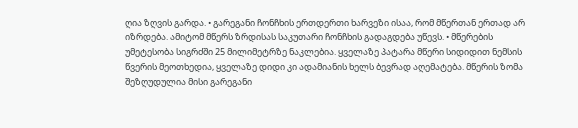ღია ზღვის გარდა. • გარეგანი ჩონჩხის ერთდერთი ხარვეზი ისაა, რომ მწერთან ერთად არ იზრდება. ამიტომ მწერს ზრდისას საკუთარი ჩონჩხის გადაგდება უწევს. • მწერების უმეტესობა სიგრძში 25 მილიმეტრზე ნაკლებია. ყველაზე პატარა მწერი სიდიდით ნემსის წვერის მეოთხედია, ყველაზე დიდი კი ადამიანის ხელს ბევრად აღემატება. მწერის ზომა შეზღუდულია მისი გარეგანი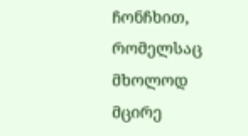ჩონჩხით, რომელსაც მხოლოდ მცირე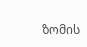ზომის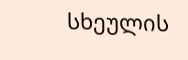სხეულის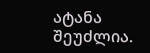ატანა შეუძლია.